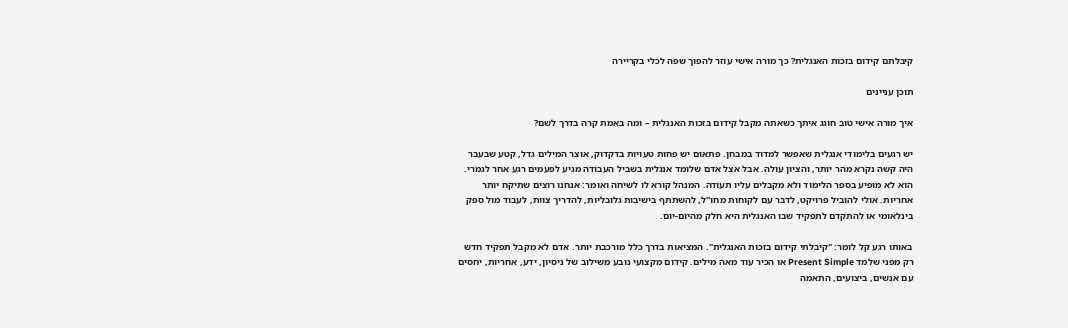קיבלתם קידום בזכות האנגלית? כך מורה אישי עוזר להפוך שפה לכלי בקריירה

תוכן עניינים

איך מורה אישי טוב חוגג איתך כשאתה מקבל קידום בזכות האנגלית – ומה באמת קרה בדרך לשם?

יש רגעים בלימודי אנגלית שאפשר למדוד במבחן. פתאום יש פחות טעויות בדקדוק, אוצר המילים גדל, קטע שבעבר היה קשה נקרא מהר יותר, והציון עולה. אבל אצל אדם שלומד אנגלית בשביל העבודה מגיע לפעמים רגע אחר לגמרי. הוא לא מופיע בספר הלימוד ולא מקבלים עליו תעודה. המנהל קורא לו לשיחה ואומר: אנחנו רוצים שתיקח יותר אחריות. אולי להוביל פרויקט, לדבר עם לקוחות מחו"ל, להשתתף בישיבות גלובליות, להדריך צוות, לעבוד מול ספק בינלאומי או להתקדם לתפקיד שבו האנגלית היא חלק מהיום-יום.

באותו רגע קל לומר: "קיבלתי קידום בזכות האנגלית". המציאות בדרך כלל מורכבת יותר. אדם לא מקבל תפקיד חדש רק מפני שלמד Present Simple או הכיר עוד מאה מילים. קידום מקצועי נובע משילוב של ניסיון, ידע, אחריות, יחסים עם אנשים, ביצועים, התאמה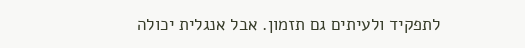לתפקיד ולעיתים גם תזמון. אבל אנגלית יכולה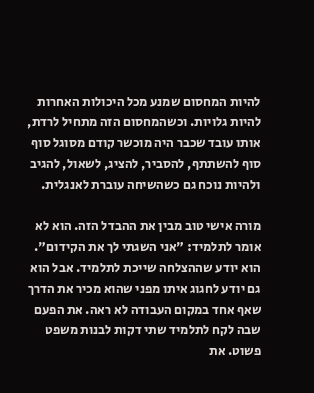להיות המחסום שמנע מכל היכולות האחרות להיות גלויות. וכשהמחסום הזה מתחיל לרדת, אותו עובד שכבר היה מוכשר קודם מסוגל סוף סוף להשתתף, להסביר, להציג, לשאול, להגיב ולהיות נוכח גם כשהשיחה עוברת לאנגלית.

מורה אישי טוב מבין את ההבדל הזה. הוא לא אומר לתלמיד: "אני השגתי לך את הקידום". הוא יודע שההצלחה שייכת לתלמיד. אבל הוא גם יודע לחגוג איתו מפני שהוא מכיר את הדרך שאף אחד במקום העבודה לא ראה. את הפעם שבה לקח לתלמיד שתי דקות לבנות משפט פשוט. את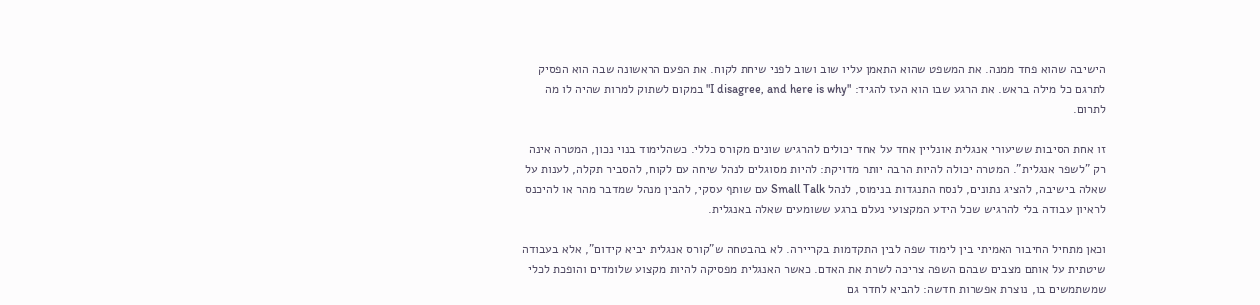הישיבה שהוא פחד ממנה. את המשפט שהוא התאמן עליו שוב ושוב לפני שיחת לקוח. את הפעם הראשונה שבה הוא הפסיק לתרגם כל מילה בראש. את הרגע שבו הוא העז להגיד: "I disagree, and here is why" במקום לשתוק למרות שהיה לו מה לתרום.

זו אחת הסיבות ששיעורי אנגלית אונליין אחד על אחד יכולים להרגיש שונים מקורס כללי. כשהלימוד בנוי נכון, המטרה אינה רק "לשפר אנגלית". המטרה יכולה להיות הרבה יותר מדויקת: להיות מסוגלים לנהל שיחה עם לקוח, להסביר תקלה, לענות על שאלה בישיבה, להציג נתונים, לנסח התנגדות בנימוס, לנהל Small Talk עם שותף עסקי, להבין מנהל שמדבר מהר או להיכנס לראיון עבודה בלי להרגיש שכל הידע המקצועי נעלם ברגע ששומעים שאלה באנגלית.

וכאן מתחיל החיבור האמיתי בין לימוד שפה לבין התקדמות בקריירה. לא בהבטחה ש"קורס אנגלית יביא קידום", אלא בעבודה שיטתית על אותם מצבים שבהם השפה צריכה לשרת את האדם. כאשר האנגלית מפסיקה להיות מקצוע שלומדים והופכת לכלי שמשתמשים בו, נוצרת אפשרות חדשה: להביא לחדר גם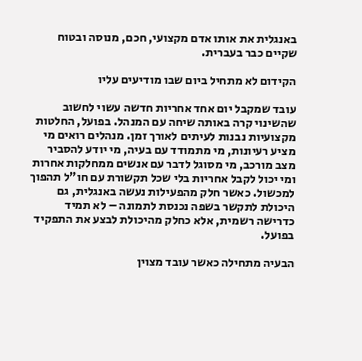באנגלית את אותו אדם מקצועי, חכם, מנוסה ובטוח שקיים כבר בעברית.

הקידום לא מתחיל ביום שבו מודיעים עליו

עובד שמקבל יום אחד אחריות חדשה עשוי לחשוב שהשינוי קרה באותה שיחה עם המנהל. בפועל, החלטות מקצועיות נבנות לעיתים לאורך זמן. מנהלים רואים מי מציע רעיונות, מי מתמודד עם בעיה, מי יודע להסביר מצב מורכב, מי מסוגל לדבר עם אנשים ממחלקות אחרות ומי יכול לקבל אחריות בלי שכל תקשורת עם חו"ל תהפוך למכשול. כאשר חלק מהפעילות נעשה באנגלית, גם היכולת לתקשר בשפה נכנסת לתמונה – לא תמיד כדרישה רשמית, אלא כחלק מהיכולת לבצע את התפקיד בפועל.

הבעיה מתחילה כאשר עובד מצוין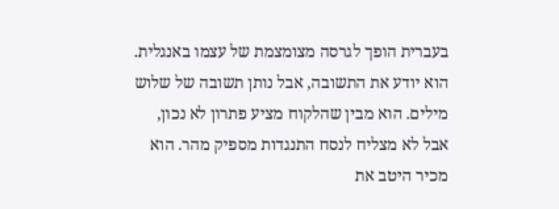בעברית הופך לגרסה מצומצמת של עצמו באנגלית. הוא יודע את התשובה, אבל נותן תשובה של שלוש מילים. הוא מבין שהלקוח מציע פתרון לא נכון, אבל לא מצליח לנסח התנגדות מספיק מהר. הוא מכיר היטב את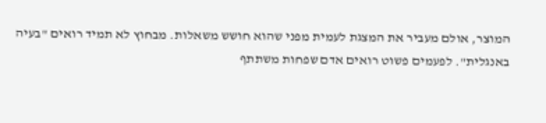המוצר, אולם מעביר את המצגת לעמית מפני שהוא חושש משאלות. מבחוץ לא תמיד רואים "בעיה באנגלית". לפעמים פשוט רואים אדם שפחות משתתף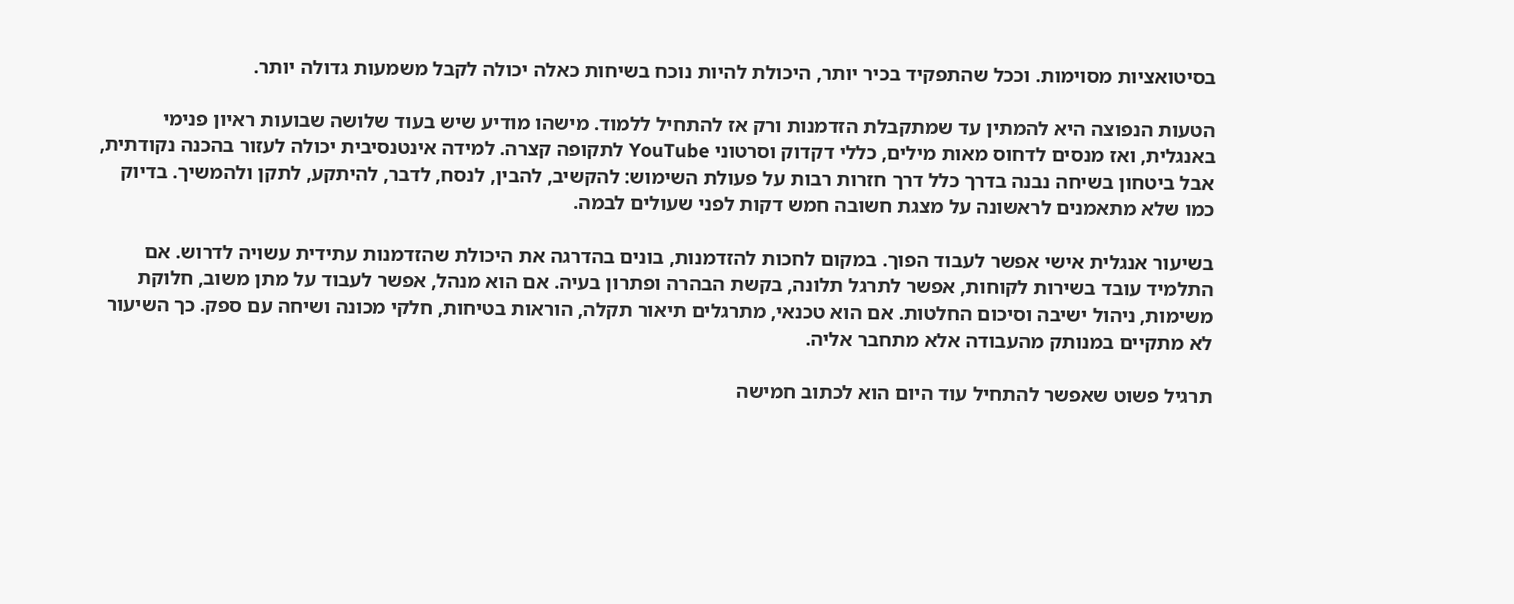בסיטואציות מסוימות. וככל שהתפקיד בכיר יותר, היכולת להיות נוכח בשיחות כאלה יכולה לקבל משמעות גדולה יותר.

הטעות הנפוצה היא להמתין עד שמתקבלת הזדמנות ורק אז להתחיל ללמוד. מישהו מודיע שיש בעוד שלושה שבועות ראיון פנימי באנגלית, ואז מנסים לדחוס מאות מילים, כללי דקדוק וסרטוני YouTube לתקופה קצרה. למידה אינטנסיבית יכולה לעזור בהכנה נקודתית, אבל ביטחון בשיחה נבנה בדרך כלל דרך חזרות רבות על פעולת השימוש: להקשיב, להבין, לנסח, לדבר, להיתקע, לתקן ולהמשיך. בדיוק כמו שלא מתאמנים לראשונה על מצגת חשובה חמש דקות לפני שעולים לבמה.

בשיעור אנגלית אישי אפשר לעבוד הפוך. במקום לחכות להזדמנות, בונים בהדרגה את היכולת שהזדמנות עתידית עשויה לדרוש. אם התלמיד עובד בשירות לקוחות, אפשר לתרגל תלונה, בקשת הבהרה ופתרון בעיה. אם הוא מנהל, אפשר לעבוד על מתן משוב, חלוקת משימות, ניהול ישיבה וסיכום החלטות. אם הוא טכנאי, מתרגלים תיאור תקלה, הוראות בטיחות, חלקי מכונה ושיחה עם ספק. כך השיעור לא מתקיים במנותק מהעבודה אלא מתחבר אליה.

תרגיל פשוט שאפשר להתחיל עוד היום הוא לכתוב חמישה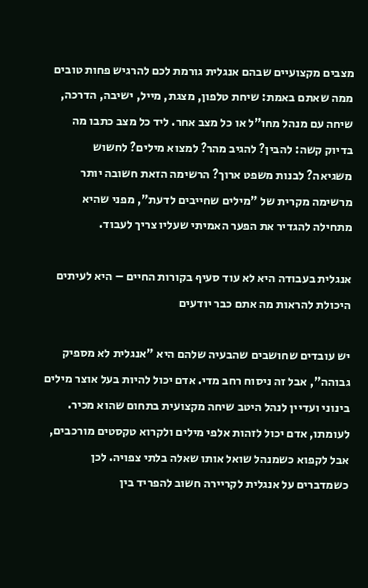מצבים מקצועיים שבהם אנגלית גורמת לכם להרגיש פחות טובים ממה שאתם באמת: שיחת טלפון, מצגת, מייל, ישיבה, הדרכה, שיחה עם מנהל מחו"ל או כל מצב אחר. ליד כל מצב כתבו מה בדיוק קשה: להבין? להגיב מהר? למצוא מילים? לחשוש משגיאה? לבנות משפט ארוך? הרשימה הזאת חשובה יותר מרשימה מקרית של "מילים שחייבים לדעת", מפני שהיא מתחילה להגדיר את הפער האמיתי שעליו צריך לעבוד.

אנגלית בעבודה היא לא עוד סעיף בקורות החיים – היא לעיתים היכולת להראות מה אתם כבר יודעים

יש עובדים שחושבים שהבעיה שלהם היא "אנגלית לא מספיק גבוהה", אבל זה ניסוח רחב מדי. אדם יכול להיות בעל אוצר מילים בינוני ועדיין לנהל היטב שיחה מקצועית בתחום שהוא מכיר. לעומתו, אדם יכול לזהות אלפי מילים ולקרוא טקסטים מורכבים, אבל לקפוא כשמנהל שואל אותו שאלה בלתי צפויה. לכן כשמדברים על אנגלית לקריירה חשוב להפריד בין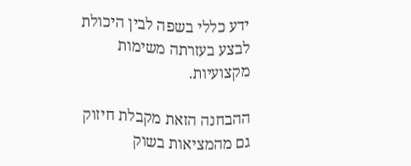ידע כללי בשפה לבין היכולת לבצע בעזרתה משימות מקצועיות.

ההבחנה הזאת מקבלת חיזוק גם מהמציאות בשוק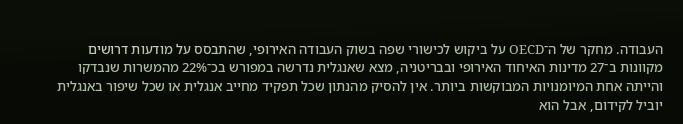העבודה. מחקר של ה־OECD על ביקוש לכישורי שפה בשוק העבודה האירופי, שהתבסס על מודעות דרושים מקוונות ב־27 מדינות האיחוד האירופי ובבריטניה, מצא שאנגלית נדרשה במפורש בכ־22% מהמשרות שנבדקו והייתה אחת המיומנויות המבוקשות ביותר. אין להסיק מהנתון שכל תפקיד מחייב אנגלית או שכל שיפור באנגלית יוביל לקידום, אבל הוא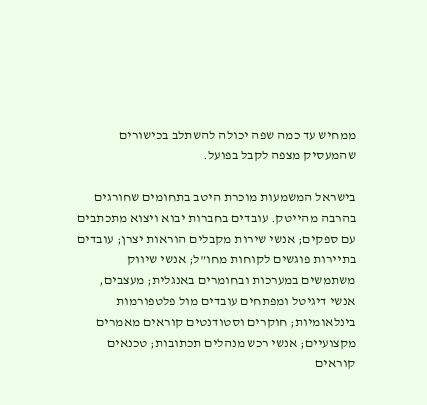ממחיש עד כמה שפה יכולה להשתלב בכישורים שהמעסיק מצפה לקבל בפועל.

בישראל המשמעות מוכרת היטב בתחומים שחורגים בהרבה מהייטק. עובדים בחברות יבוא ויצוא מתכתבים עם ספקים; אנשי שירות מקבלים הוראות יצרן; עובדים בתיירות פוגשים לקוחות מחו"ל; אנשי שיווק משתמשים במערכות ובחומרים באנגלית; מעצבים, אנשי דיגיטל ומפתחים עובדים מול פלטפורמות בינלאומיות; חוקרים וסטודנטים קוראים מאמרים מקצועיים; אנשי רכש מנהלים תכתובות; טכנאים קוראים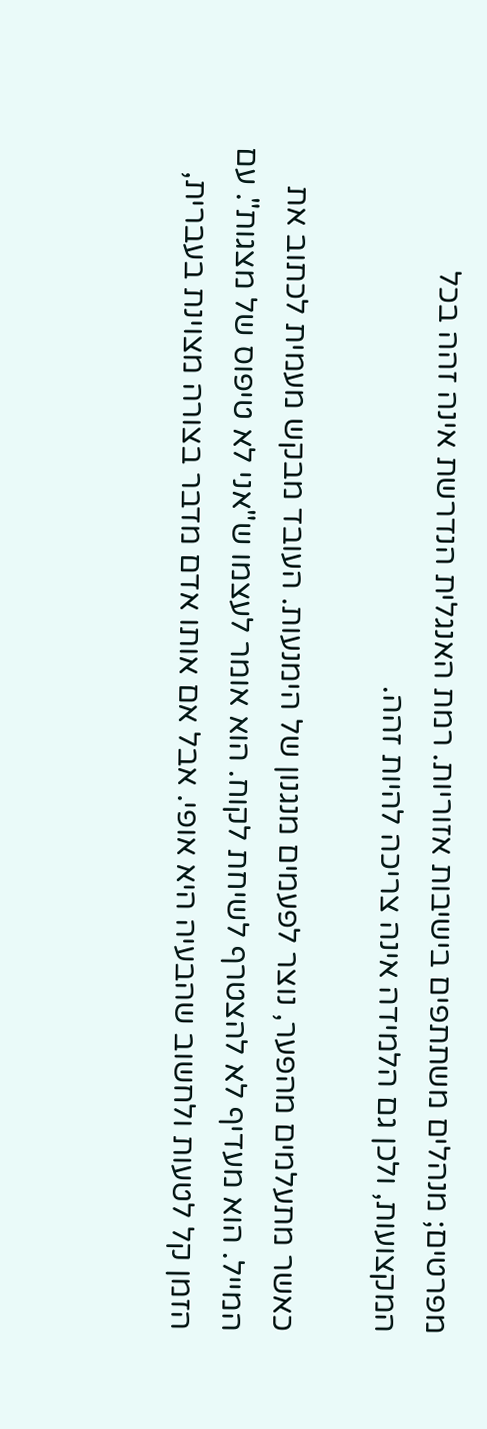מפרטים; מנהלים משתתפים בישיבות אזוריות. רמת האנגלית הנדרשת אינה זהה בכל המקצועות, ולכן גם הלמידה אינה צריכה להיות זהה.

כאשר מתעלמים מהפער, נוצר לפעמים מנגנון של הימנעות. העובד מבקש מעמית לכתוב את המייל. הוא מעדיף לא להצטרף לשיחת לקוח. הוא אומר לעצמו ש"אני לא טיפוס של מצגות". עם הזמן קל לטעות ולחשוב שהבעיה היא אופי. אבל אם אותו אדם מדבר בצורה מצוינת בעברית,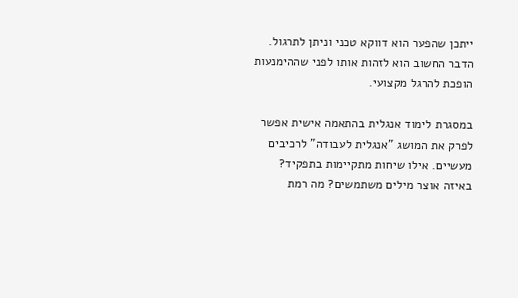ייתכן שהפער הוא דווקא טכני וניתן לתרגול. הדבר החשוב הוא לזהות אותו לפני שההימנעות הופכת להרגל מקצועי.

במסגרת לימוד אנגלית בהתאמה אישית אפשר לפרק את המושג "אנגלית לעבודה" לרכיבים מעשיים. אילו שיחות מתקיימות בתפקיד? באיזה אוצר מילים משתמשים? מה רמת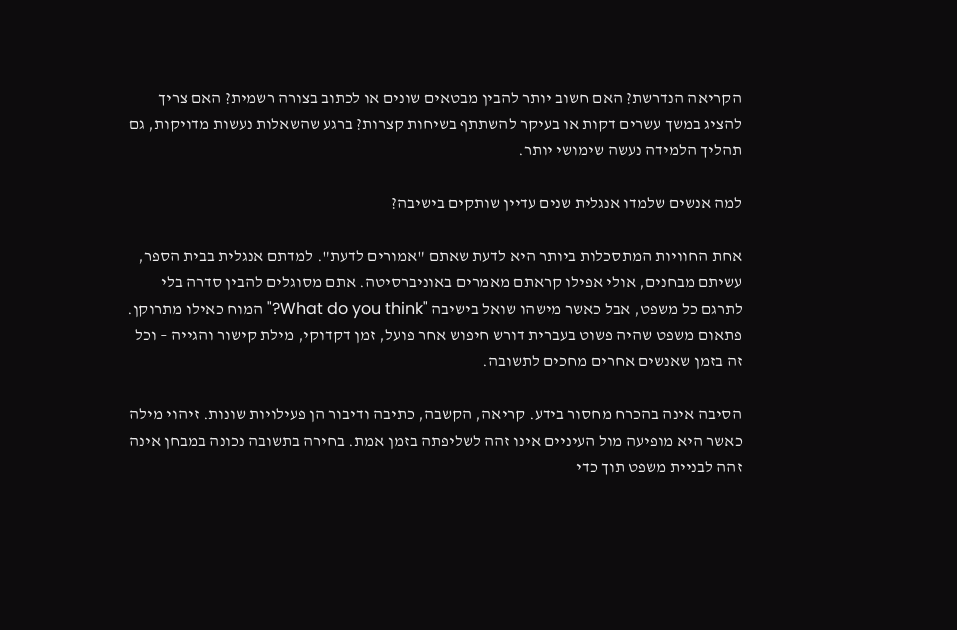הקריאה הנדרשת? האם חשוב יותר להבין מבטאים שונים או לכתוב בצורה רשמית? האם צריך להציג במשך עשרים דקות או בעיקר להשתתף בשיחות קצרות? ברגע שהשאלות נעשות מדויקות, גם תהליך הלמידה נעשה שימושי יותר.

למה אנשים שלמדו אנגלית שנים עדיין שותקים בישיבה?

אחת החוויות המתסכלות ביותר היא לדעת שאתם "אמורים לדעת". למדתם אנגלית בבית הספר, עשיתם מבחנים, אולי אפילו קראתם מאמרים באוניברסיטה. אתם מסוגלים להבין סדרה בלי לתרגם כל משפט, אבל כאשר מישהו שואל בישיבה "What do you think?" המוח כאילו מתרוקן. פתאום משפט שהיה פשוט בעברית דורש חיפוש אחר פועל, זמן דקדוקי, מילת קישור והגייה – וכל זה בזמן שאנשים אחרים מחכים לתשובה.

הסיבה אינה בהכרח מחסור בידע. קריאה, הקשבה, כתיבה ודיבור הן פעילויות שונות. זיהוי מילה כאשר היא מופיעה מול העיניים אינו זהה לשליפתה בזמן אמת. בחירה בתשובה נכונה במבחן אינה זהה לבניית משפט תוך כדי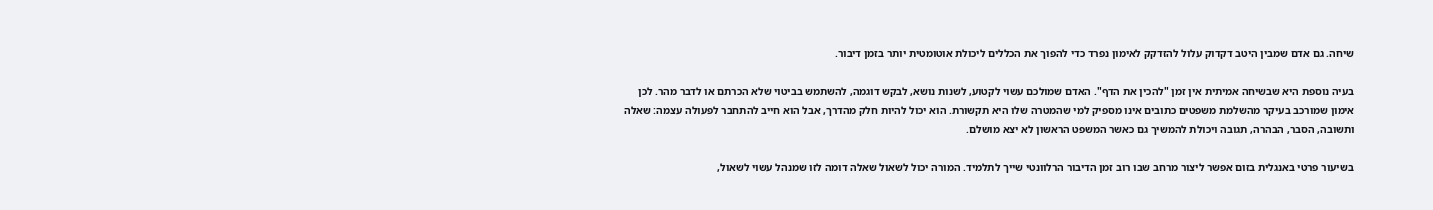שיחה. גם אדם שמבין היטב דקדוק עלול להזדקק לאימון נפרד כדי להפוך את הכללים ליכולת אוטומטית יותר בזמן דיבור.

בעיה נוספת היא שבשיחה אמיתית אין זמן "להכין את הדף". האדם שמולכם עשוי לקטוע, לשנות נושא, לבקש דוגמה, להשתמש בביטוי שלא הכרתם או לדבר מהר. לכן אימון שמורכב בעיקר מהשלמת משפטים כתובים אינו מספיק למי שהמטרה שלו היא תקשורת. הוא יכול להיות חלק מהדרך, אבל הוא חייב להתחבר לפעולה עצמה: שאלה ותשובה, הסבר, הבהרה, תגובה ויכולת להמשיך גם כאשר המשפט הראשון לא יצא מושלם.

בשיעור פרטי באנגלית בזום אפשר ליצור מרחב שבו רוב זמן הדיבור הרלוונטי שייך לתלמיד. המורה יכול לשאול שאלה דומה לזו שמנהל עשוי לשאול,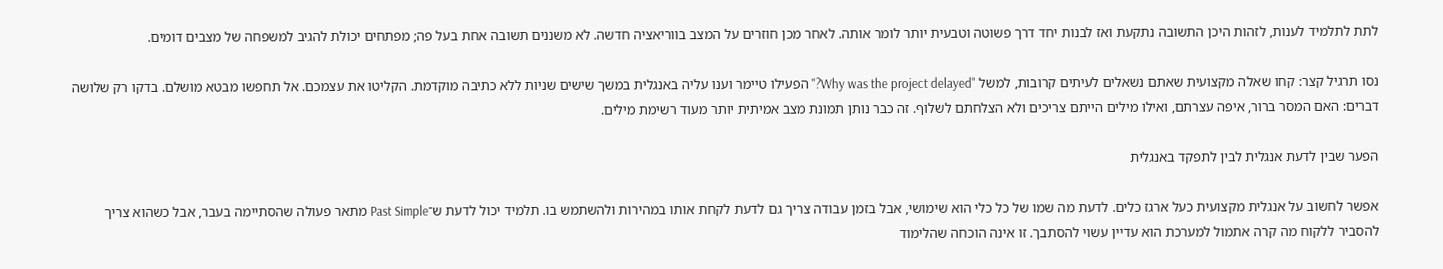לתת לתלמיד לענות, לזהות היכן התשובה נתקעת ואז לבנות יחד דרך פשוטה וטבעית יותר לומר אותה. לאחר מכן חוזרים על המצב בווריאציה חדשה. לא משננים תשובה אחת בעל פה; מפתחים יכולת להגיב למשפחה של מצבים דומים.

נסו תרגיל קצר: קחו שאלה מקצועית שאתם נשאלים לעיתים קרובות, למשל "Why was the project delayed?" הפעילו טיימר וענו עליה באנגלית במשך שישים שניות ללא כתיבה מוקדמת. הקליטו את עצמכם. אל תחפשו מבטא מושלם. בדקו רק שלושה דברים: האם המסר ברור, איפה עצרתם, ואילו מילים הייתם צריכים ולא הצלחתם לשלוף. זה כבר נותן תמונת מצב אמיתית יותר מעוד רשימת מילים.

הפער שבין לדעת אנגלית לבין לתפקד באנגלית

אפשר לחשוב על אנגלית מקצועית כעל ארגז כלים. לדעת מה שמו של כל כלי הוא שימושי, אבל בזמן עבודה צריך גם לדעת לקחת אותו במהירות ולהשתמש בו. תלמיד יכול לדעת ש־Past Simple מתאר פעולה שהסתיימה בעבר, אבל כשהוא צריך להסביר ללקוח מה קרה אתמול למערכת הוא עדיין עשוי להסתבך. זו אינה הוכחה שהלימוד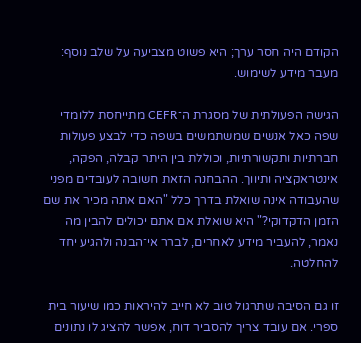הקודם היה חסר ערך; היא פשוט מצביעה על שלב נוסף: מעבר מידע לשימוש.

הגישה הפעולתית של מסגרת ה־CEFR מתייחסת ללומדי שפה כאל אנשים שמשתמשים בשפה כדי לבצע פעולות חברתיות ותקשורתיות, וכוללת בין היתר קבלה, הפקה, אינטראקציה ותיווך. ההבחנה הזאת חשובה לעובדים מפני שהעבודה אינה שואלת בדרך כלל "האם אתה מכיר את שם הזמן הדקדוקי?" היא שואלת אם אתם יכולים להבין מה נאמר, להעביר מידע לאחרים, לברר אי־הבנה ולהגיע יחד להחלטה.

זו גם הסיבה שתרגול טוב לא חייב להיראות כמו שיעור בית ספרי. אם עובד צריך להסביר דוח, אפשר להציג לו נתונים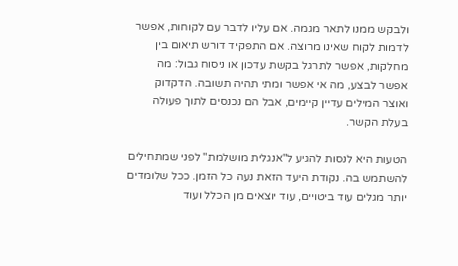ולבקש ממנו לתאר מגמה. אם עליו לדבר עם לקוחות, אפשר לדמות לקוח שאינו מרוצה. אם התפקיד דורש תיאום בין מחלקות, אפשר לתרגל בקשת עדכון או ניסוח גבול: מה אפשר לבצע, מה אי אפשר ומתי תהיה תשובה. הדקדוק ואוצר המילים עדיין קיימים, אבל הם נכנסים לתוך פעולה בעלת הקשר.

הטעות היא לנסות להגיע ל"אנגלית מושלמת" לפני שמתחילים להשתמש בה. נקודת היעד הזאת נעה כל הזמן. ככל שלומדים יותר מגלים עוד ביטויים, עוד יוצאים מן הכלל ועוד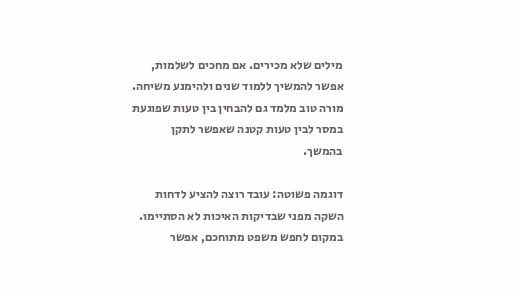מילים שלא מכירים. אם מחכים לשלמות, אפשר להמשיך ללמוד שנים ולהימנע משיחה. מורה טוב מלמד גם להבחין בין טעות שפוגעת במסר לבין טעות קטנה שאפשר לתקן בהמשך.

דוגמה פשוטה: עובד רוצה להציע לדחות השקה מפני שבדיקות האיכות לא הסתיימו. במקום לחפש משפט מתוחכם, אפשר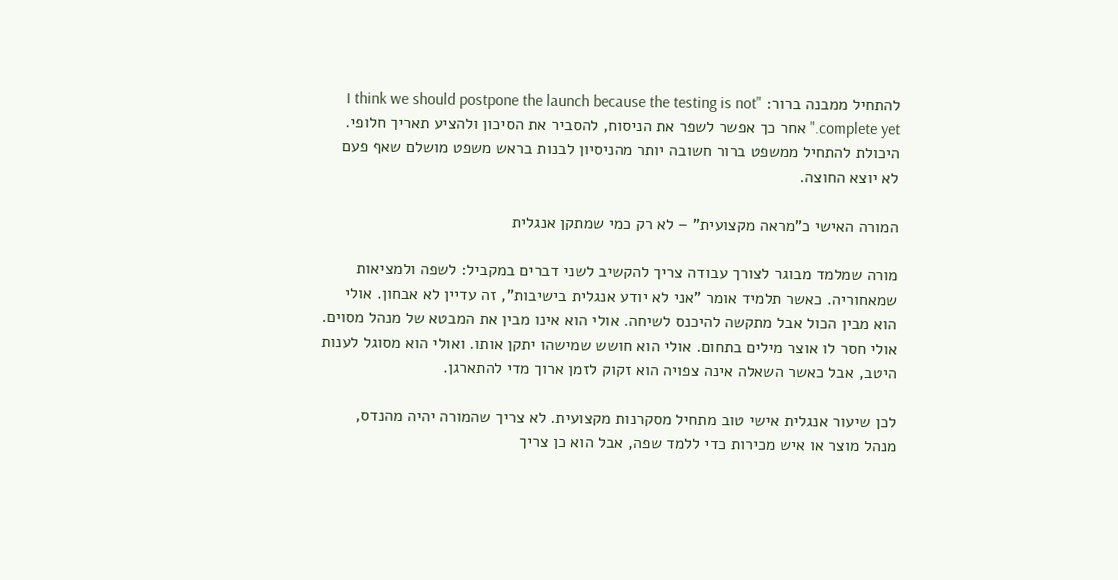להתחיל ממבנה ברור: "I think we should postpone the launch because the testing is not complete yet." אחר כך אפשר לשפר את הניסוח, להסביר את הסיכון ולהציע תאריך חלופי. היכולת להתחיל ממשפט ברור חשובה יותר מהניסיון לבנות בראש משפט מושלם שאף פעם לא יוצא החוצה.

המורה האישי כ"מראה מקצועית" – לא רק כמי שמתקן אנגלית

מורה שמלמד מבוגר לצורך עבודה צריך להקשיב לשני דברים במקביל: לשפה ולמציאות שמאחוריה. כאשר תלמיד אומר "אני לא יודע אנגלית בישיבות", זה עדיין לא אבחון. אולי הוא מבין הכול אבל מתקשה להיכנס לשיחה. אולי הוא אינו מבין את המבטא של מנהל מסוים. אולי חסר לו אוצר מילים בתחום. אולי הוא חושש שמישהו יתקן אותו. ואולי הוא מסוגל לענות היטב, אבל כאשר השאלה אינה צפויה הוא זקוק לזמן ארוך מדי להתארגן.

לכן שיעור אנגלית אישי טוב מתחיל מסקרנות מקצועית. לא צריך שהמורה יהיה מהנדס, מנהל מוצר או איש מכירות כדי ללמד שפה, אבל הוא כן צריך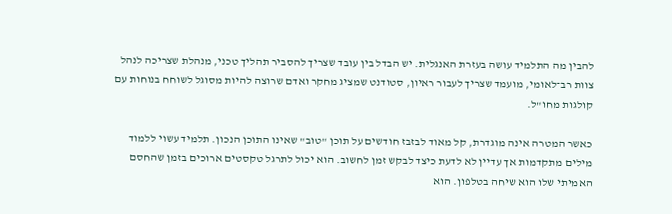להבין מה התלמיד עושה בעזרת האנגלית. יש הבדל בין עובד שצריך להסביר תהליך טכני, מנהלת שצריכה לנהל צוות רב־לאומי, מועמד שצריך לעבור ראיון, סטודנט שמציג מחקר ואדם שרוצה להיות מסוגל לשוחח בנוחות עם קולגות מחו"ל.

כאשר המטרה אינה מוגדרת, קל מאוד לבזבז חודשים על תוכן "טוב" שאינו התוכן הנכון. תלמיד עשוי ללמוד מילים מתקדמות אך עדיין לא לדעת כיצד לבקש זמן לחשוב. הוא יכול לתרגל טקסטים ארוכים בזמן שהחסם האמיתי שלו הוא שיחה בטלפון. הוא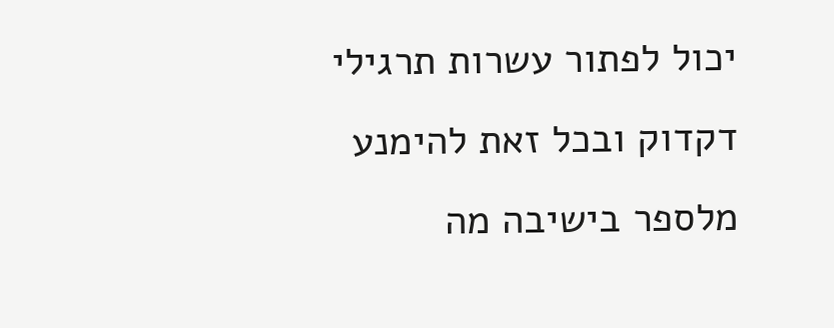יכול לפתור עשרות תרגילי דקדוק ובכל זאת להימנע מלספר בישיבה מה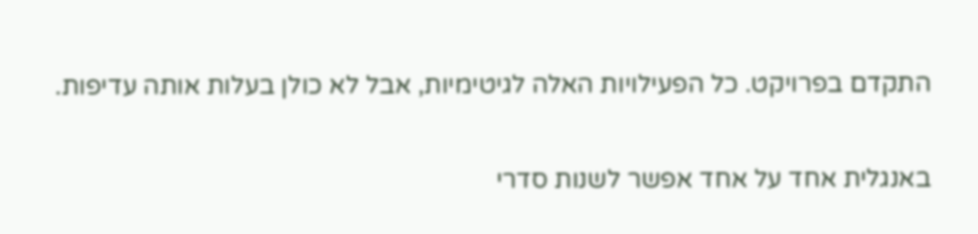התקדם בפרויקט. כל הפעילויות האלה לגיטימיות, אבל לא כולן בעלות אותה עדיפות.

באנגלית אחד על אחד אפשר לשנות סדרי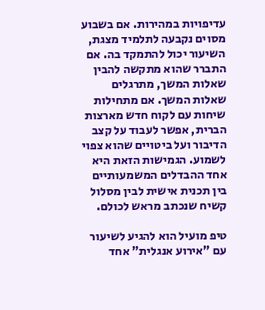עדיפויות במהירות. אם בשבוע מסוים נקבעה לתלמיד מצגת, השיעור יכול להתמקד בה. אם התברר שהוא מתקשה להבין שאלות המשך, מתרגלים שאלות המשך. אם מתחילות שיחות עם לקוח חדש מארצות הברית, אפשר לעבוד על קצב הדיבור ועל ביטויים שהוא צפוי לשמוע. הגמישות הזאת היא אחד ההבדלים המשמעותיים בין תכנית אישית לבין מסלול קשיח שנכתב מראש לכולם.

טיפ מועיל הוא להגיע לשיעור עם "אירוע אנגלית" אחד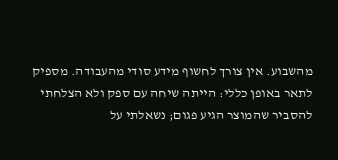מהשבוע. אין צורך לחשוף מידע סודי מהעבודה. מספיק לתאר באופן כללי: הייתה שיחה עם ספק ולא הצלחתי להסביר שהמוצר הגיע פגום; נשאלתי על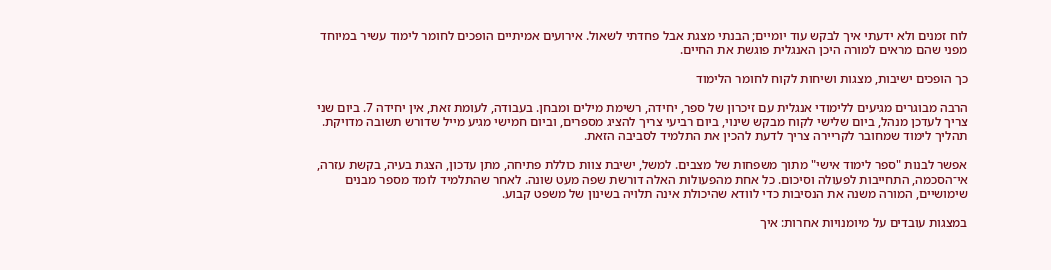לוח זמנים ולא ידעתי איך לבקש עוד יומיים; הבנתי מצגת אבל פחדתי לשאול. אירועים אמיתיים הופכים לחומר לימוד עשיר במיוחד מפני שהם מראים למורה היכן האנגלית פוגשת את החיים.

כך הופכים ישיבות, מצגות ושיחות לקוח לחומר הלימוד

הרבה מבוגרים מגיעים ללימודי אנגלית עם זיכרון של ספר, יחידה, רשימת מילים ומבחן. בעבודה, לעומת זאת, אין יחידה 7. ביום שני צריך לעדכן מנהל, ביום שלישי לקוח מבקש שינוי, ביום רביעי צריך להציג מספרים, וביום חמישי מגיע מייל שדורש תשובה מדויקת. תהליך לימוד שמחובר לקריירה צריך לדעת להכין את התלמיד לסביבה הזאת.

אפשר לבנות "ספר לימוד אישי" מתוך משפחות של מצבים. למשל, ישיבת צוות כוללת פתיחה, מתן עדכון, הצגת בעיה, בקשת עזרה, אי־הסכמה, התחייבות לפעולה וסיכום. כל אחת מהפעולות האלה דורשת שפה מעט שונה. לאחר שהתלמיד לומד מספר מבנים שימושיים, המורה משנה את הנסיבות כדי לוודא שהיכולת אינה תלויה בשינון של משפט קבוע.

במצגות עובדים על מיומנויות אחרות: איך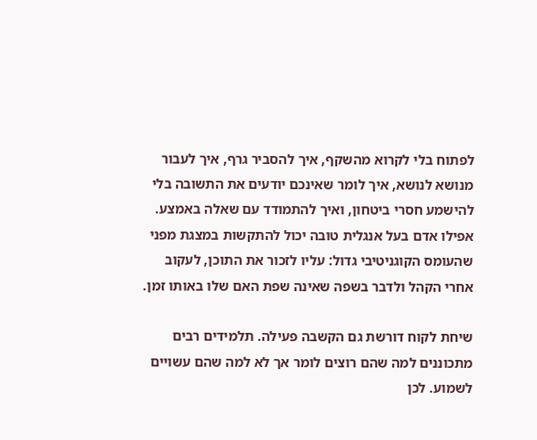לפתוח בלי לקרוא מהשקף, איך להסביר גרף, איך לעבור מנושא לנושא, איך לומר שאינכם יודעים את התשובה בלי להישמע חסרי ביטחון, ואיך להתמודד עם שאלה באמצע. אפילו אדם בעל אנגלית טובה יכול להתקשות במצגת מפני שהעומס הקוגניטיבי גדול: עליו לזכור את התוכן, לעקוב אחרי הקהל ולדבר בשפה שאינה שפת האם שלו באותו זמן.

שיחת לקוח דורשת גם הקשבה פעילה. תלמידים רבים מתכוננים למה שהם רוצים לומר אך לא למה שהם עשויים לשמוע. לכן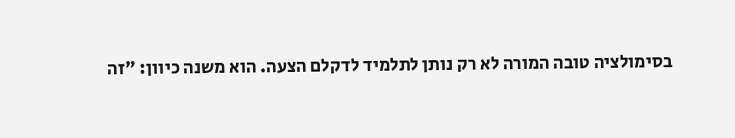בסימולציה טובה המורה לא רק נותן לתלמיד לדקלם הצעה. הוא משנה כיוון: "זה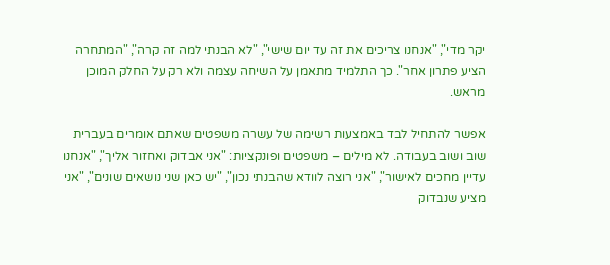יקר מדי", "אנחנו צריכים את זה עד יום שישי", "לא הבנתי למה זה קרה", "המתחרה הציע פתרון אחר". כך התלמיד מתאמן על השיחה עצמה ולא רק על החלק המוכן מראש.

אפשר להתחיל לבד באמצעות רשימה של עשרה משפטים שאתם אומרים בעברית שוב ושוב בעבודה. לא מילים – משפטים ופונקציות: "אני אבדוק ואחזור אליך", "אנחנו עדיין מחכים לאישור", "אני רוצה לוודא שהבנתי נכון", "יש כאן שני נושאים שונים", "אני מציע שנבדוק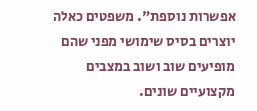אפשרות נוספת". משפטים כאלה יוצרים בסיס שימושי מפני שהם מופיעים שוב ושוב במצבים מקצועיים שונים.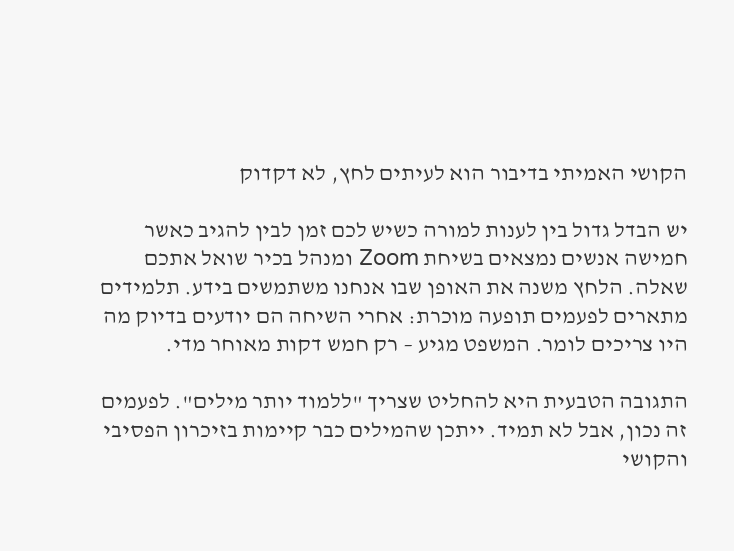הקושי האמיתי בדיבור הוא לעיתים לחץ, לא דקדוק

יש הבדל גדול בין לענות למורה כשיש לכם זמן לבין להגיב כאשר חמישה אנשים נמצאים בשיחת Zoom ומנהל בכיר שואל אתכם שאלה. הלחץ משנה את האופן שבו אנחנו משתמשים בידע. תלמידים מתארים לפעמים תופעה מוכרת: אחרי השיחה הם יודעים בדיוק מה היו צריכים לומר. המשפט מגיע – רק חמש דקות מאוחר מדי.

התגובה הטבעית היא להחליט שצריך "ללמוד יותר מילים". לפעמים זה נכון, אבל לא תמיד. ייתכן שהמילים כבר קיימות בזיכרון הפסיבי והקושי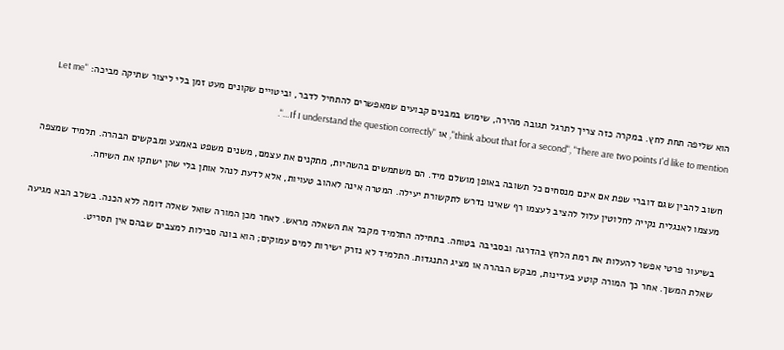הוא שליפה תחת לחץ. במקרה כזה צריך לתרגל תגובה מהירה, שימוש במבנים קבועים שמאפשרים להתחיל לדבר, וביטויים שקונים מעט זמן בלי ליצור שתיקה מביכה: "Let me think about that for a second", "There are two points I'd like to mention", או "If I understand the question correctly…".

חשוב להבין שגם דוברי שפת אם אינם מנסחים כל תשובה באופן מושלם מיד. הם משתמשים בהשהיות, מתקנים את עצמם, משנים משפט באמצע ומבקשים הבהרה. תלמיד שמצפה מעצמו לאנגלית נקייה לחלוטין עלול להציב לעצמו רף שאינו נדרש לתקשורת יעילה. המטרה אינה לאהוב טעויות, אלא לדעת לנהל אותן בלי שהן ישתקו את השיחה.

בשיעור פרטי אפשר להעלות את רמת הלחץ בהדרגה ובסביבה בטוחה. בתחילה התלמיד מקבל את השאלה מראש. לאחר מכן המורה שואל שאלה דומה ללא הכנה. בשלב הבא מגיעה שאלת המשך. אחר כך המורה קוטע בעדינות, מבקש הבהרה או מציג התנגדות. התלמיד לא נזרק ישירות למים עמוקים; הוא בונה סבילות למצבים שבהם אין תסריט.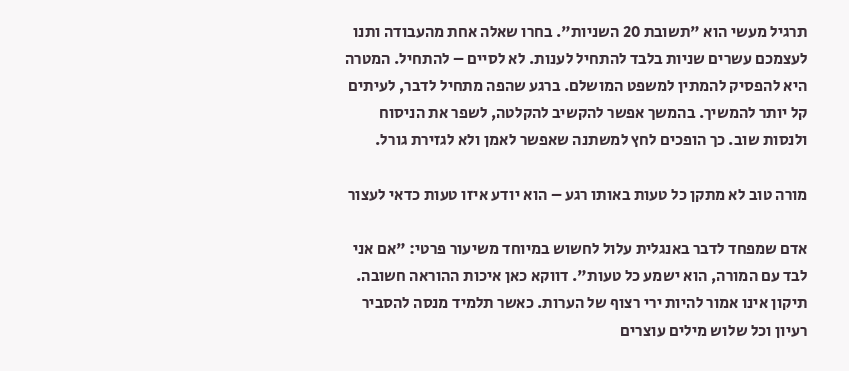תרגיל מעשי הוא "תשובת 20 השניות". בחרו שאלה אחת מהעבודה ותנו לעצמכם עשרים שניות בלבד להתחיל לענות. לא לסיים – להתחיל. המטרה היא להפסיק להמתין למשפט המושלם. ברגע שהפה מתחיל לדבר, לעיתים קל יותר להמשיך. בהמשך אפשר להקשיב להקלטה, לשפר את הניסוח ולנסות שוב. כך הופכים לחץ למשתנה שאפשר לאמן ולא לגזירת גורל.

מורה טוב לא מתקן כל טעות באותו רגע – הוא יודע איזו טעות כדאי לעצור

אדם שמפחד לדבר באנגלית עלול לחשוש במיוחד משיעור פרטי: "אם אני לבד עם המורה, הוא ישמע כל טעות". דווקא כאן איכות ההוראה חשובה. תיקון אינו אמור להיות ירי רצוף של הערות. כאשר תלמיד מנסה להסביר רעיון וכל שלוש מילים עוצרים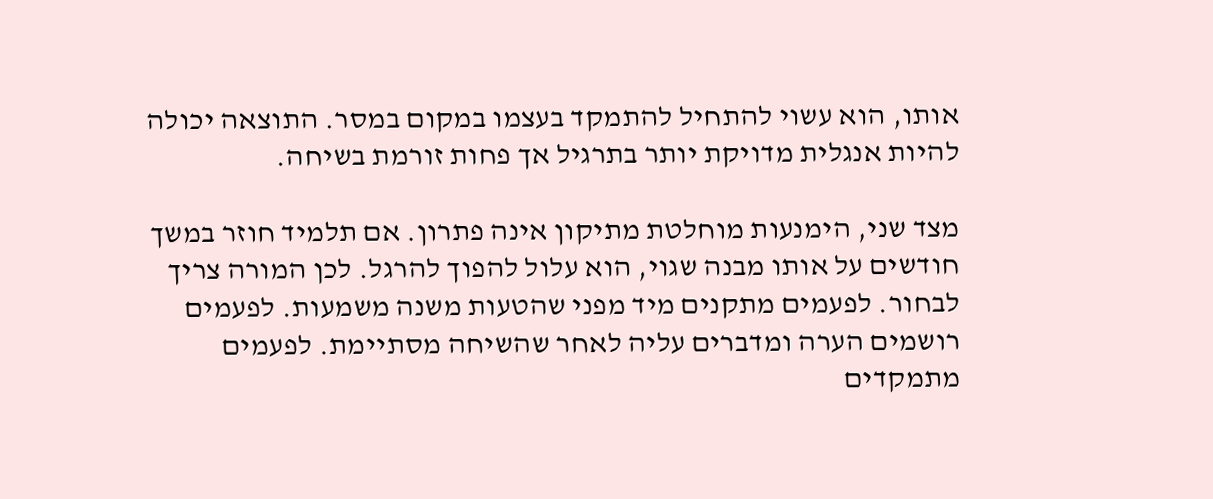אותו, הוא עשוי להתחיל להתמקד בעצמו במקום במסר. התוצאה יכולה להיות אנגלית מדויקת יותר בתרגיל אך פחות זורמת בשיחה.

מצד שני, הימנעות מוחלטת מתיקון אינה פתרון. אם תלמיד חוזר במשך חודשים על אותו מבנה שגוי, הוא עלול להפוך להרגל. לכן המורה צריך לבחור. לפעמים מתקנים מיד מפני שהטעות משנה משמעות. לפעמים רושמים הערה ומדברים עליה לאחר שהשיחה מסתיימת. לפעמים מתמקדים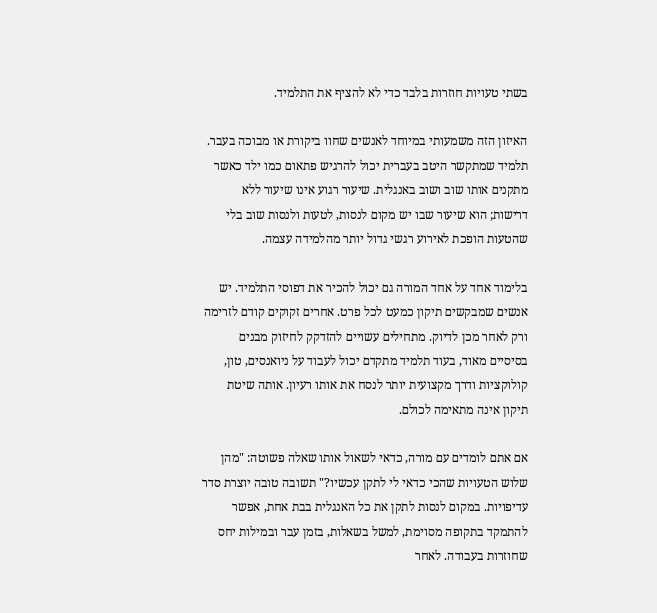בשתי טעויות חוזרות בלבד כדי לא להציף את התלמיד.

האיזון הזה משמעותי במיוחד לאנשים שחוו ביקורת או מבוכה בעבר. תלמיד שמתקשר היטב בעברית יכול להרגיש פתאום כמו ילד כאשר מתקנים אותו שוב ושוב באנגלית. שיעור רגוע אינו שיעור ללא דרישות; הוא שיעור שבו יש מקום לנסות, לטעות ולנסות שוב בלי שהטעות הופכת לאירוע רגשי גדול יותר מהלמידה עצמה.

בלימוד אחד על אחד המורה גם יכול להכיר את דפוסי התלמיד. יש אנשים שמבקשים תיקון כמעט לכל פרט. אחרים זקוקים קודם לזרימה ורק לאחר מכן לדיוק. מתחילים עשויים להזדקק לחיזוק מבנים בסיסיים מאוד, בעוד תלמיד מתקדם יכול לעבוד על ניואנסים, טון, קולוקציות ודרך מקצועית יותר לנסח את אותו רעיון. אותה שיטת תיקון אינה מתאימה לכולם.

אם אתם לומדים עם מורה, כדאי לשאול אותו שאלה פשוטה: "מהן שלוש הטעויות שהכי כדאי לי לתקן עכשיו?" תשובה טובה יוצרת סדר עדיפויות. במקום לנסות לתקן את כל האנגלית בבת אחת, אפשר להתמקד בתקופה מסוימת, למשל בשאלות, בזמן עבר ובמילות יחס שחוזרות בעבודה. לאחר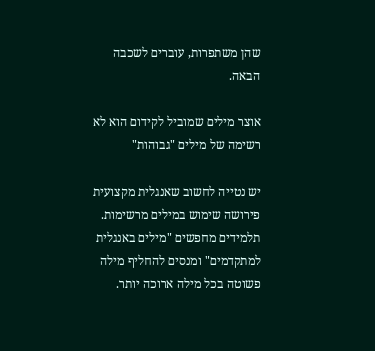שהן משתפרות, עוברים לשכבה הבאה.

אוצר מילים שמוביל לקידום הוא לא רשימה של מילים "גבוהות"

יש נטייה לחשוב שאנגלית מקצועית פירושה שימוש במילים מרשימות. תלמידים מחפשים "מילים באנגלית למתקדמים" ומנסים להחליף מילה פשוטה בכל מילה ארוכה יותר.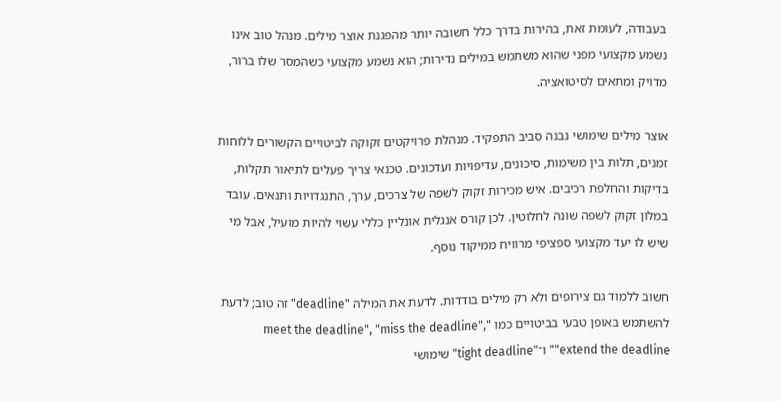בעבודה, לעומת זאת, בהירות בדרך כלל חשובה יותר מהפגנת אוצר מילים. מנהל טוב אינו נשמע מקצועי מפני שהוא משתמש במילים נדירות; הוא נשמע מקצועי כשהמסר שלו ברור, מדויק ומתאים לסיטואציה.

אוצר מילים שימושי נבנה סביב התפקיד. מנהלת פרויקטים זקוקה לביטויים הקשורים ללוחות זמנים, תלות בין משימות, סיכונים, עדיפויות ועדכונים. טכנאי צריך פעלים לתיאור תקלות, בדיקות והחלפת רכיבים. איש מכירות זקוק לשפה של צרכים, ערך, התנגדויות ותנאים. עובד במלון זקוק לשפה שונה לחלוטין. לכן קורס אנגלית אונליין כללי עשוי להיות מועיל, אבל מי שיש לו יעד מקצועי ספציפי מרוויח ממיקוד נוסף.

חשוב ללמוד גם צירופים ולא רק מילים בודדות. לדעת את המילה "deadline" זה טוב; לדעת להשתמש באופן טבעי בביטויים כמו "meet the deadline", "miss the deadline", "extend the deadline" ו־"tight deadline" שימושי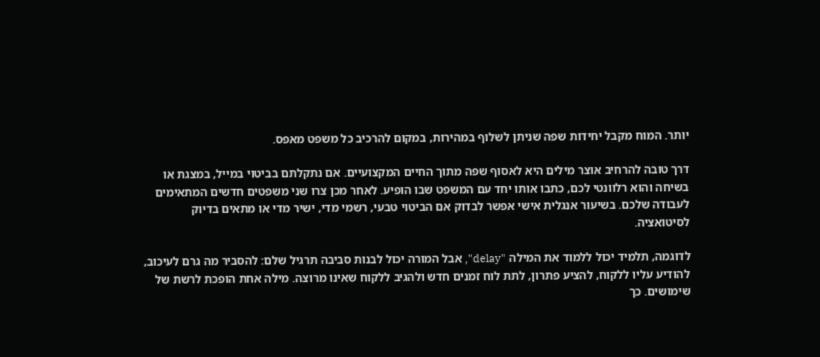יותר. המוח מקבל יחידות שפה שניתן לשלוף במהירות, במקום להרכיב כל משפט מאפס.

דרך טובה להרחיב אוצר מילים היא לאסוף שפה מתוך החיים המקצועיים. אם נתקלתם בביטוי במייל, במצגת או בשיחה והוא רלוונטי לכם, כתבו אותו יחד עם המשפט שבו הופיע. לאחר מכן צרו שני משפטים חדשים המתאימים לעבודה שלכם. בשיעור אנגלית אישי אפשר לבדוק אם הביטוי טבעי, רשמי מדי, ישיר מדי או מתאים בדיוק לסיטואציה.

לדוגמה, תלמיד יכול ללמוד את המילה "delay", אבל המורה יכול לבנות סביבה תרגיל שלם: להסביר מה גרם לעיכוב, להודיע עליו ללקוח, להציע פתרון, לתת לוח זמנים חדש ולהגיב ללקוח שאינו מרוצה. מילה אחת הופכת לרשת של שימושים. כך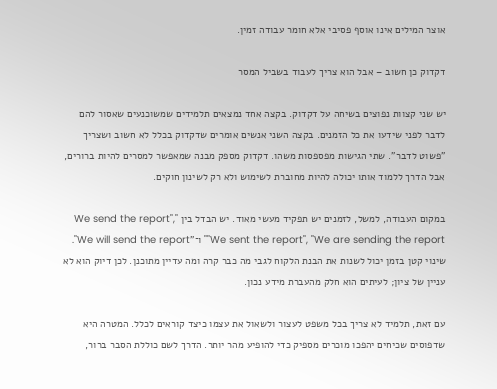אוצר המילים אינו אוסף פסיבי אלא חומר עבודה זמין.

דקדוק כן חשוב – אבל הוא צריך לעבוד בשביל המסר

יש שני קצוות נפוצים בשיחה על דקדוק. בקצה אחד נמצאים תלמידים שמשוכנעים שאסור להם לדבר לפני שידעו את כל הזמנים. בקצה השני אנשים אומרים שדקדוק בכלל לא חשוב ושצריך "פשוט לדבר". שתי הגישות מפספסות משהו. דקדוק מספק מבנה שמאפשר למסרים להיות ברורים, אבל הדרך ללמוד אותו יכולה להיות מחוברת לשימוש ולא רק לשינון חוקים.

במקום העבודה, למשל, לזמנים יש תפקיד מעשי מאוד. יש הבדל בין "We send the report", "We sent the report", "We are sending the report" ו־"We will send the report". שינוי קטן בזמן יכול לשנות את הבנת הלקוח לגבי מה כבר קרה ומה עדיין מתוכנן. לכן דיוק הוא לא עניין של ציון; לעיתים הוא חלק מהעברת מידע נכון.

עם זאת, תלמיד לא צריך בכל משפט לעצור ולשאול את עצמו כיצד קוראים לכלל. המטרה היא שדפוסים שכיחים יהפכו מוכרים מספיק כדי להופיע מהר יותר. הדרך לשם כוללת הסבר ברור,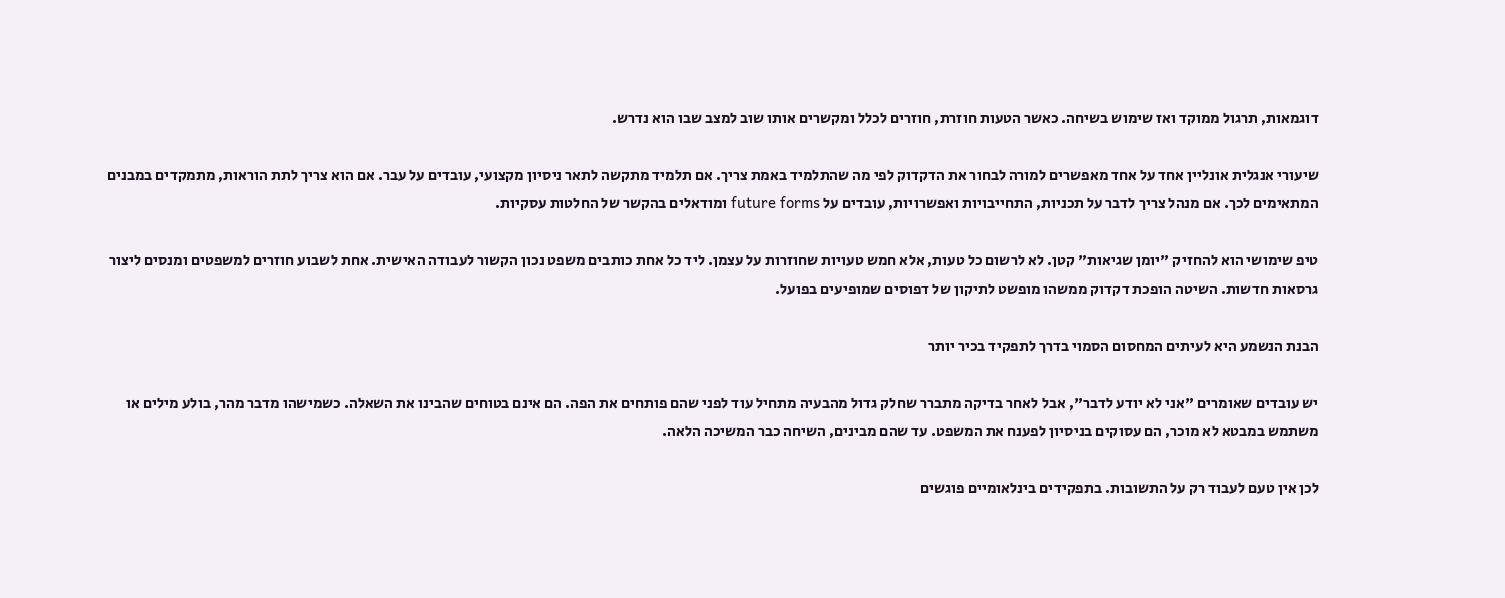דוגמאות, תרגול ממוקד ואז שימוש בשיחה. כאשר הטעות חוזרת, חוזרים לכלל ומקשרים אותו שוב למצב שבו הוא נדרש.

שיעורי אנגלית אונליין אחד על אחד מאפשרים למורה לבחור את הדקדוק לפי מה שהתלמיד באמת צריך. אם תלמיד מתקשה לתאר ניסיון מקצועי, עובדים על עבר. אם הוא צריך לתת הוראות, מתמקדים במבנים המתאימים לכך. אם מנהל צריך לדבר על תכניות, התחייבויות ואפשרויות, עובדים על future forms ומודאלים בהקשר של החלטות עסקיות.

טיפ שימושי הוא להחזיק "יומן שגיאות" קטן. לא לרשום כל טעות, אלא חמש טעויות שחוזרות על עצמן. ליד כל אחת כותבים משפט נכון הקשור לעבודה האישית. אחת לשבוע חוזרים למשפטים ומנסים ליצור גרסאות חדשות. השיטה הופכת דקדוק ממשהו מופשט לתיקון של דפוסים שמופיעים בפועל.

הבנת הנשמע היא לעיתים המחסום הסמוי בדרך לתפקיד בכיר יותר

יש עובדים שאומרים "אני לא יודע לדבר", אבל לאחר בדיקה מתברר שחלק גדול מהבעיה מתחיל עוד לפני שהם פותחים את הפה. הם אינם בטוחים שהבינו את השאלה. כשמישהו מדבר מהר, בולע מילים או משתמש במבטא לא מוכר, הם עסוקים בניסיון לפענח את המשפט. עד שהם מבינים, השיחה כבר המשיכה הלאה.

לכן אין טעם לעבוד רק על התשובות. בתפקידים בינלאומיים פוגשים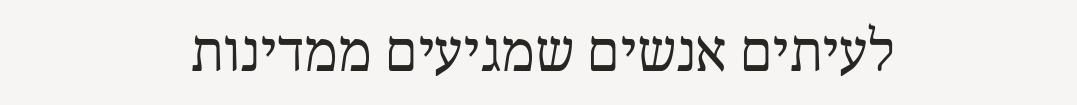לעיתים אנשים שמגיעים ממדינות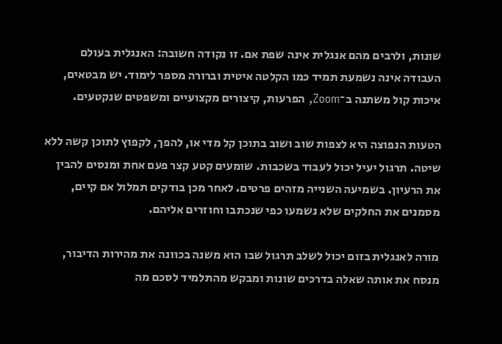שונות, ולרבים מהם אנגלית אינה שפת אם. זו נקודה חשובה: האנגלית בעולם העבודה אינה נשמעת תמיד כמו הקלטה איטית וברורה מספר לימוד. יש מבטאים, איכות קול משתנה ב־Zoom, הפרעות, קיצורים מקצועיים ומשפטים שנקטעים.

הטעות הנפוצה היא לצפות שוב ושוב בתוכן קל מדי או, להפך, לקפוץ לתוכן קשה ללא שיטה. תרגול יעיל יכול לעבוד בשכבות. שומעים קטע קצר פעם אחת ומנסים להבין את הרעיון. בשמיעה השנייה מזהים פרטים. לאחר מכן בודקים תמלול אם קיים, מסמנים את החלקים שלא נשמעו כפי שנכתבו וחוזרים אליהם.

מורה לאנגלית בזום יכול לשלב תרגול שבו הוא משנה בכוונה את מהירות הדיבור, מנסח את אותה שאלה בדרכים שונות ומבקש מהתלמיד לסכם מה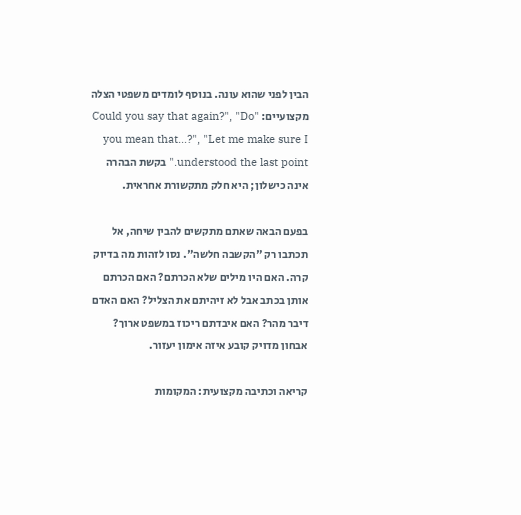הבין לפני שהוא עונה. בנוסף לומדים משפטי הצלה מקצועיים: "Could you say that again?", "Do you mean that…?", "Let me make sure I understood the last point." בקשת הבהרה אינה כישלון; היא חלק מתקשורת אחראית.

בפעם הבאה שאתם מתקשים להבין שיחה, אל תכתבו רק "הקשבה חלשה". נסו לזהות מה בדיוק קרה. האם היו מילים שלא הכרתם? האם הכרתם אותן בכתב אבל לא זיהיתם את הצליל? האם האדם דיבר מהר? האם איבדתם ריכוז במשפט ארוך? אבחון מדויק קובע איזה אימון יעזור.

קריאה וכתיבה מקצועית: המקומות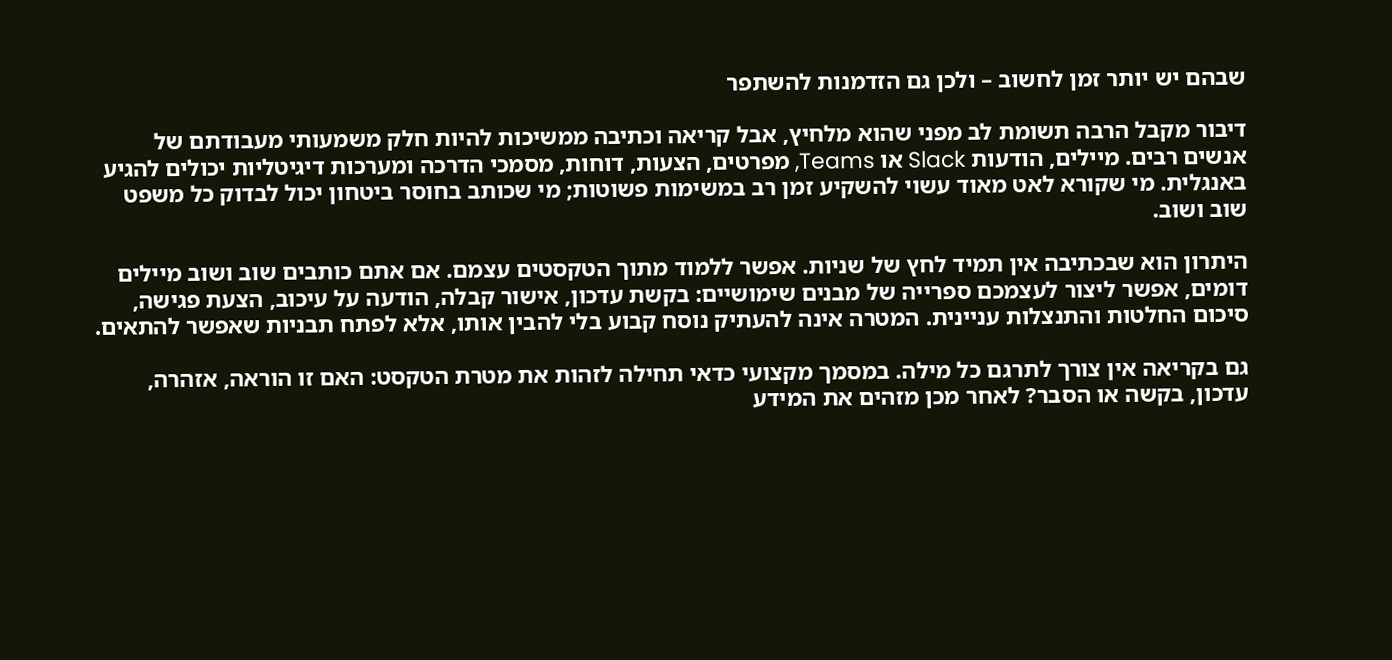שבהם יש יותר זמן לחשוב – ולכן גם הזדמנות להשתפר

דיבור מקבל הרבה תשומת לב מפני שהוא מלחיץ, אבל קריאה וכתיבה ממשיכות להיות חלק משמעותי מעבודתם של אנשים רבים. מיילים, הודעות Slack או Teams, מפרטים, הצעות, דוחות, מסמכי הדרכה ומערכות דיגיטליות יכולים להגיע באנגלית. מי שקורא לאט מאוד עשוי להשקיע זמן רב במשימות פשוטות; מי שכותב בחוסר ביטחון יכול לבדוק כל משפט שוב ושוב.

היתרון הוא שבכתיבה אין תמיד לחץ של שניות. אפשר ללמוד מתוך הטקסטים עצמם. אם אתם כותבים שוב ושוב מיילים דומים, אפשר ליצור לעצמכם ספרייה של מבנים שימושיים: בקשת עדכון, אישור קבלה, הודעה על עיכוב, הצעת פגישה, סיכום החלטות והתנצלות עניינית. המטרה אינה להעתיק נוסח קבוע בלי להבין אותו, אלא לפתח תבניות שאפשר להתאים.

גם בקריאה אין צורך לתרגם כל מילה. במסמך מקצועי כדאי תחילה לזהות את מטרת הטקסט: האם זו הוראה, אזהרה, עדכון, בקשה או הסבר? לאחר מכן מזהים את המידע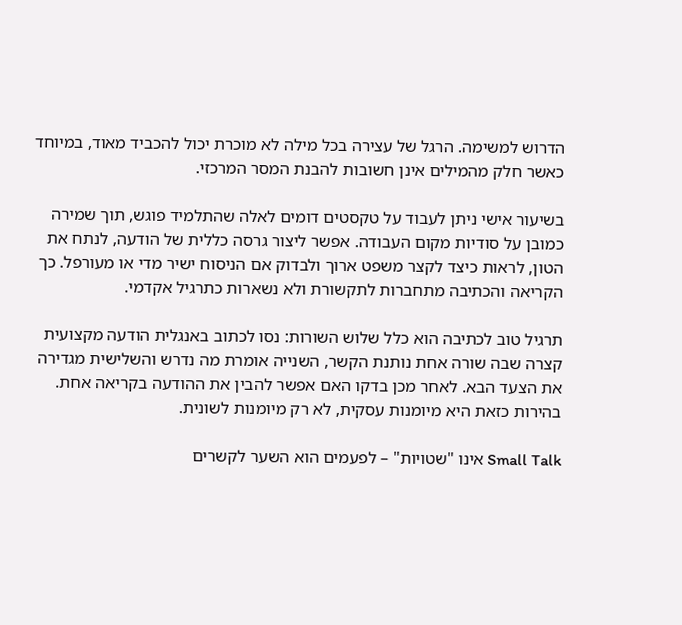הדרוש למשימה. הרגל של עצירה בכל מילה לא מוכרת יכול להכביד מאוד, במיוחד כאשר חלק מהמילים אינן חשובות להבנת המסר המרכזי.

בשיעור אישי ניתן לעבוד על טקסטים דומים לאלה שהתלמיד פוגש, תוך שמירה כמובן על סודיות מקום העבודה. אפשר ליצור גרסה כללית של הודעה, לנתח את הטון, לראות כיצד לקצר משפט ארוך ולבדוק אם הניסוח ישיר מדי או מעורפל. כך הקריאה והכתיבה מתחברות לתקשורת ולא נשארות כתרגיל אקדמי.

תרגיל טוב לכתיבה הוא כלל שלוש השורות: נסו לכתוב באנגלית הודעה מקצועית קצרה שבה שורה אחת נותנת הקשר, השנייה אומרת מה נדרש והשלישית מגדירה את הצעד הבא. לאחר מכן בדקו האם אפשר להבין את ההודעה בקריאה אחת. בהירות כזאת היא מיומנות עסקית, לא רק מיומנות לשונית.

Small Talk אינו "שטויות" – לפעמים הוא השער לקשרים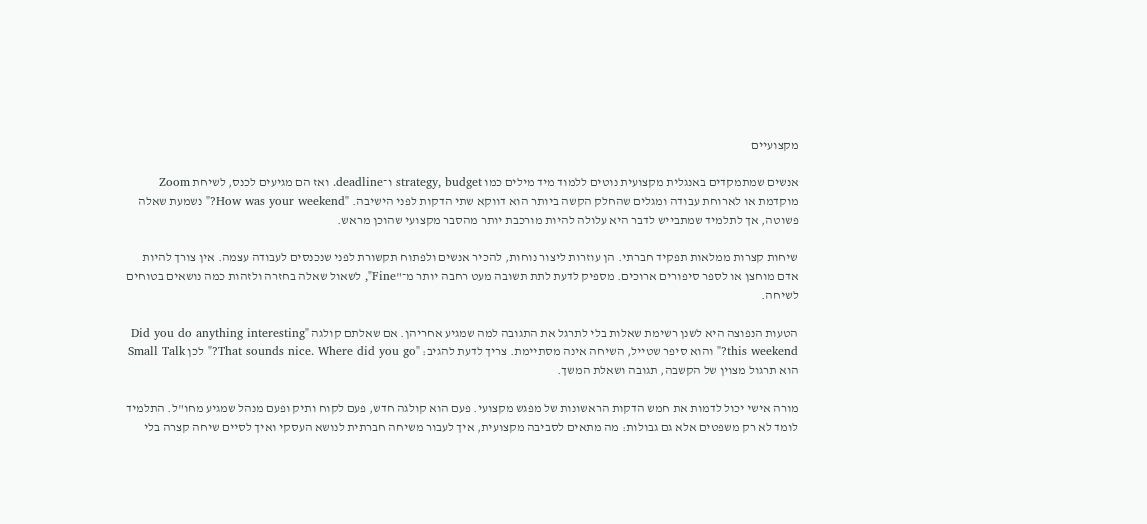מקצועיים

אנשים שמתמקדים באנגלית מקצועית נוטים ללמוד מיד מילים כמו strategy, budget ו־deadline. ואז הם מגיעים לכנס, לשיחת Zoom מוקדמת או לארוחת עבודה ומגלים שהחלק הקשה ביותר הוא דווקא שתי הדקות לפני הישיבה. "How was your weekend?" נשמעת שאלה פשוטה, אך לתלמיד שמתבייש לדבר היא עלולה להיות מורכבת יותר מהסבר מקצועי שהוכן מראש.

שיחות קצרות ממלאות תפקיד חברתי. הן עוזרות ליצור נוחות, להכיר אנשים ולפתוח תקשורת לפני שנכנסים לעבודה עצמה. אין צורך להיות אדם מוחצן או לספר סיפורים ארוכים. מספיק לדעת לתת תשובה מעט רחבה יותר מ־"Fine", לשאול שאלה בחזרה ולזהות כמה נושאים בטוחים לשיחה.

הטעות הנפוצה היא לשנן רשימת שאלות בלי לתרגל את התגובה למה שמגיע אחריהן. אם שאלתם קולגה "Did you do anything interesting this weekend?" והוא סיפר שטייל, השיחה אינה מסתיימת. צריך לדעת להגיב: "That sounds nice. Where did you go?" לכן Small Talk הוא תרגול מצוין של הקשבה, תגובה ושאלת המשך.

מורה אישי יכול לדמות את חמש הדקות הראשונות של מפגש מקצועי. פעם הוא קולגה חדש, פעם לקוח ותיק ופעם מנהל שמגיע מחו"ל. התלמיד לומד לא רק משפטים אלא גם גבולות: מה מתאים לסביבה מקצועית, איך לעבור משיחה חברתית לנושא העסקי ואיך לסיים שיחה קצרה בלי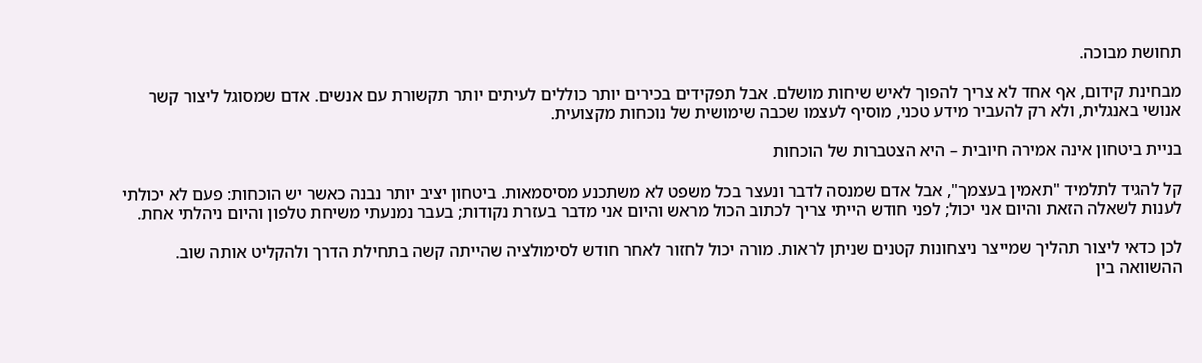תחושת מבוכה.

מבחינת קידום, אף אחד לא צריך להפוך לאיש שיחות מושלם. אבל תפקידים בכירים יותר כוללים לעיתים יותר תקשורת עם אנשים. אדם שמסוגל ליצור קשר אנושי באנגלית, ולא רק להעביר מידע טכני, מוסיף לעצמו שכבה שימושית של נוכחות מקצועית.

בניית ביטחון אינה אמירה חיובית – היא הצטברות של הוכחות

קל להגיד לתלמיד "תאמין בעצמך", אבל אדם שמנסה לדבר ונעצר בכל משפט לא משתכנע מסיסמאות. ביטחון יציב יותר נבנה כאשר יש הוכחות: פעם לא יכולתי לענות לשאלה הזאת והיום אני יכול; לפני חודש הייתי צריך לכתוב הכול מראש והיום אני מדבר בעזרת נקודות; בעבר נמנעתי משיחת טלפון והיום ניהלתי אחת.

לכן כדאי ליצור תהליך שמייצר ניצחונות קטנים שניתן לראות. מורה יכול לחזור לאחר חודש לסימולציה שהייתה קשה בתחילת הדרך ולהקליט אותה שוב. ההשוואה בין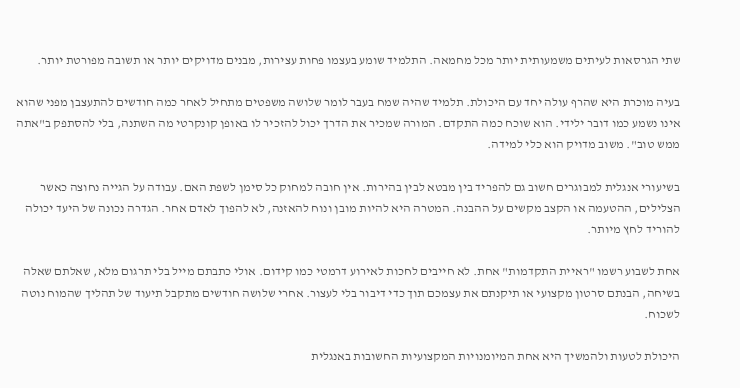שתי הגרסאות לעיתים משמעותית יותר מכל מחמאה. התלמיד שומע בעצמו פחות עצירות, מבנים מדויקים יותר או תשובה מפורטת יותר.

בעיה מוכרת היא שהרף עולה יחד עם היכולת. תלמיד שהיה שמח בעבר לומר שלושה משפטים מתחיל לאחר כמה חודשים להתעצבן מפני שהוא אינו נשמע כמו דובר ילידי. הוא שוכח כמה התקדם. המורה שמכיר את הדרך יכול להזכיר לו באופן קונקרטי מה השתנה, בלי להסתפק ב"אתה ממש טוב". משוב מדויק הוא כלי למידה.

בשיעורי אנגלית למבוגרים חשוב גם להפריד בין מבטא לבין בהירות. אין חובה למחוק כל סימן לשפת האם. עבודה על הגייה נחוצה כאשר הצלילים, ההטעמה או הקצב מקשים על ההבנה. המטרה היא להיות מובן ונוח להאזנה, לא להפוך לאדם אחר. הגדרה נכונה של היעד יכולה להוריד לחץ מיותר.

אחת לשבוע רשמו "ראיית התקדמות" אחת. לא חייבים לחכות לאירוע דרמטי כמו קידום. אולי כתבתם מייל בלי תרגום מלא, שאלתם שאלה בשיחה, הבנתם סרטון מקצועי או תיקנתם את עצמכם תוך כדי דיבור בלי לעצור. אחרי שלושה חודשים מתקבל תיעוד של תהליך שהמוח נוטה לשכוח.

היכולת לטעות ולהמשיך היא אחת המיומנויות המקצועיות החשובות באנגלית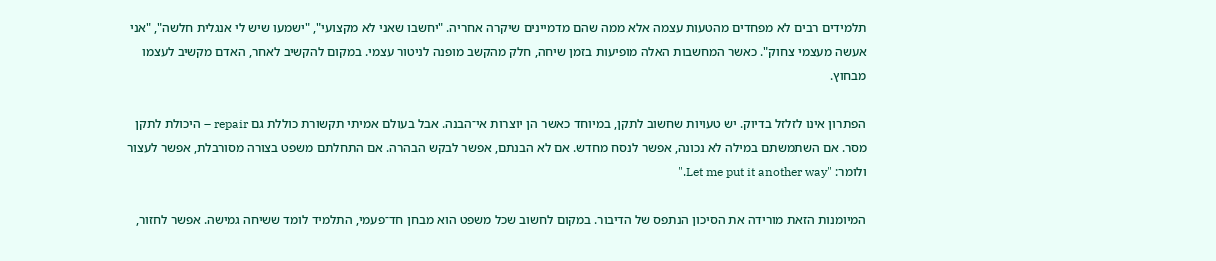תלמידים רבים לא מפחדים מהטעות עצמה אלא ממה שהם מדמיינים שיקרה אחריה. "יחשבו שאני לא מקצועי", "ישמעו שיש לי אנגלית חלשה", "אני אעשה מעצמי צחוק". כאשר המחשבות האלה מופיעות בזמן שיחה, חלק מהקשב מופנה לניטור עצמי. במקום להקשיב לאחר, האדם מקשיב לעצמו מבחוץ.

הפתרון אינו לזלזל בדיוק. יש טעויות שחשוב לתקן, במיוחד כאשר הן יוצרות אי־הבנה. אבל בעולם אמיתי תקשורת כוללת גם repair – היכולת לתקן מסר. אם השתמשתם במילה לא נכונה, אפשר לנסח מחדש. אם לא הבנתם, אפשר לבקש הבהרה. אם התחלתם משפט בצורה מסורבלת, אפשר לעצור ולומר: "Let me put it another way."

המיומנות הזאת מורידה את הסיכון הנתפס של הדיבור. במקום לחשוב שכל משפט הוא מבחן חד־פעמי, התלמיד לומד ששיחה גמישה. אפשר לחזור,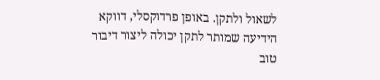לשאול ולתקן. באופן פרדוקסלי, דווקא הידיעה שמותר לתקן יכולה ליצור דיבור טוב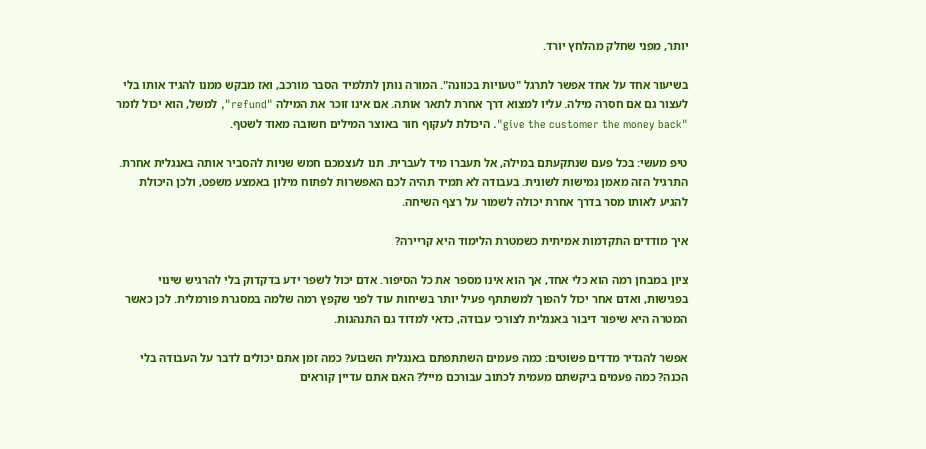יותר, מפני שחלק מהלחץ יורד.

בשיעור אחד על אחד אפשר לתרגל "טעויות בכוונה". המורה נותן לתלמיד הסבר מורכב, ואז מבקש ממנו להגיד אותו בלי לעצור גם אם חסרה מילה. עליו למצוא דרך אחרת לתאר אותה. אם אינו זוכר את המילה "refund", למשל, הוא יכול לומר "give the customer the money back". היכולת לעקוף חור באוצר המילים חשובה מאוד לשטף.

טיפ מעשי: בכל פעם שנתקעתם במילה, אל תעברו מיד לעברית. תנו לעצמכם חמש שניות להסביר אותה באנגלית אחרת. התרגיל הזה מאמן גמישות לשונית. בעבודה לא תמיד תהיה לכם האפשרות לפתוח מילון באמצע משפט, ולכן היכולת להגיע לאותו מסר בדרך אחרת יכולה לשמור על רצף השיחה.

איך מודדים התקדמות אמיתית כשמטרת הלימוד היא קריירה?

ציון במבחן רמה הוא כלי אחד, אך הוא אינו מספר את כל הסיפור. אדם יכול לשפר ידע בדקדוק בלי להרגיש שינוי בפגישות, ואדם אחר יכול להפוך למשתתף פעיל יותר בשיחות עוד לפני שקפץ רמה שלמה במסגרת פורמלית. לכן כאשר המטרה היא שיפור דיבור באנגלית לצורכי עבודה, כדאי למדוד גם התנהגות.

אפשר להגדיר מדדים פשוטים: כמה פעמים השתתפתם באנגלית השבוע? כמה זמן אתם יכולים לדבר על העבודה בלי הכנה? כמה פעמים ביקשתם מעמית לכתוב עבורכם מייל? האם אתם עדיין קוראים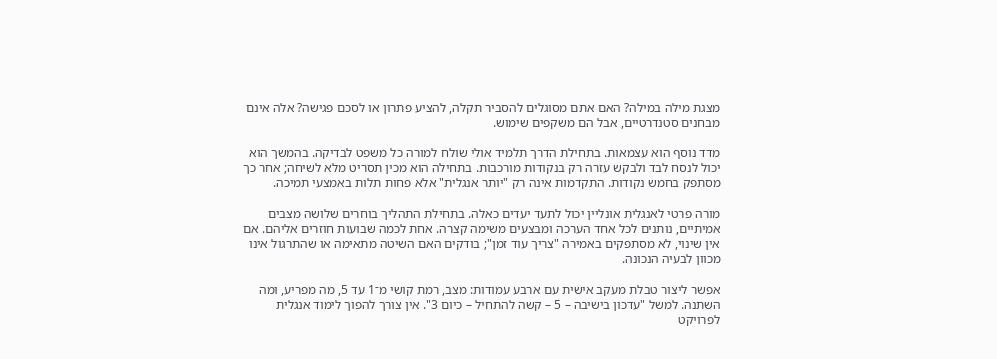מצגת מילה במילה? האם אתם מסוגלים להסביר תקלה, להציע פתרון או לסכם פגישה? אלה אינם מבחנים סטנדרטיים, אבל הם משקפים שימוש.

מדד נוסף הוא עצמאות. בתחילת הדרך תלמיד אולי שולח למורה כל משפט לבדיקה. בהמשך הוא יכול לנסח לבד ולבקש עזרה רק בנקודות מורכבות. בתחילה הוא מכין תסריט מלא לשיחה; אחר כך מסתפק בחמש נקודות. התקדמות אינה רק "יותר אנגלית" אלא פחות תלות באמצעי תמיכה.

מורה פרטי לאנגלית אונליין יכול לתעד יעדים כאלה. בתחילת התהליך בוחרים שלושה מצבים אמיתיים, נותנים לכל אחד הערכה ומבצעים משימה קצרה. אחת לכמה שבועות חוזרים אליהם. אם אין שינוי, לא מסתפקים באמירה "צריך עוד זמן"; בודקים האם השיטה מתאימה או שהתרגול אינו מכוון לבעיה הנכונה.

אפשר ליצור טבלת מעקב אישית עם ארבע עמודות: מצב, רמת קושי מ־1 עד 5, מה מפריע, ומה השתנה. למשל "עדכון בישיבה – 5 – קשה להתחיל – כיום 3". אין צורך להפוך לימוד אנגלית לפרויקט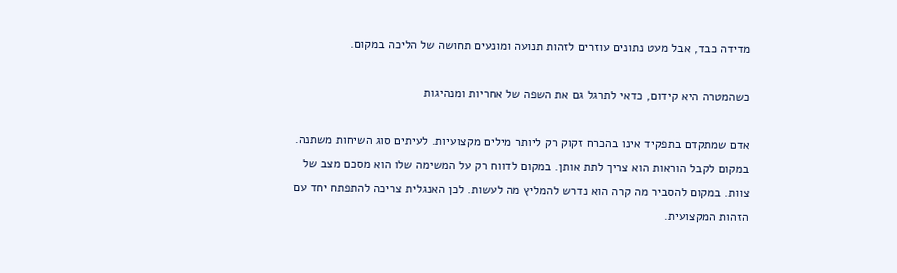מדידה כבד, אבל מעט נתונים עוזרים לזהות תנועה ומונעים תחושה של הליכה במקום.

כשהמטרה היא קידום, כדאי לתרגל גם את השפה של אחריות ומנהיגות

אדם שמתקדם בתפקיד אינו בהכרח זקוק רק ליותר מילים מקצועיות. לעיתים סוג השיחות משתנה. במקום לקבל הוראות הוא צריך לתת אותן. במקום לדווח רק על המשימה שלו הוא מסכם מצב של צוות. במקום להסביר מה קרה הוא נדרש להמליץ מה לעשות. לכן האנגלית צריכה להתפתח יחד עם הזהות המקצועית.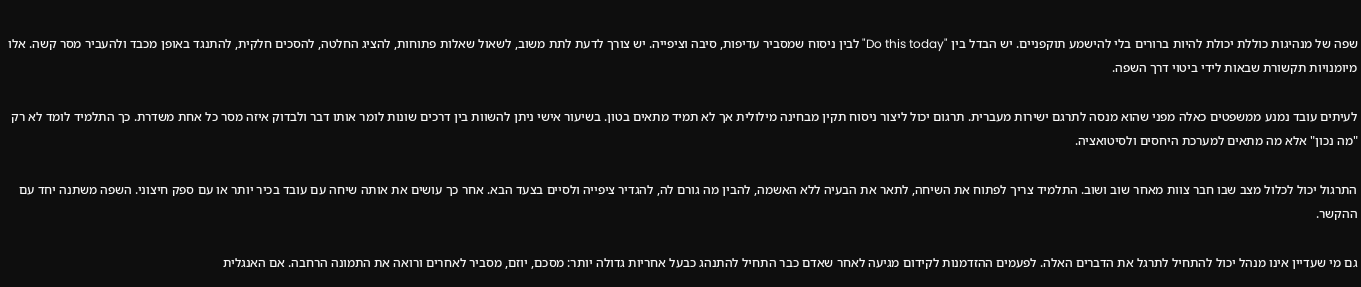שפה של מנהיגות כוללת יכולת להיות ברורים בלי להישמע תוקפניים. יש הבדל בין "Do this today" לבין ניסוח שמסביר עדיפות, סיבה וציפייה. יש צורך לדעת לתת משוב, לשאול שאלות פתוחות, להציג החלטה, להסכים חלקית, להתנגד באופן מכבד ולהעביר מסר קשה. אלו מיומנויות תקשורת שבאות לידי ביטוי דרך השפה.

לעיתים עובד נמנע ממשפטים כאלה מפני שהוא מנסה לתרגם ישירות מעברית. תרגום יכול ליצור ניסוח תקין מבחינה מילולית אך לא תמיד מתאים בטון. בשיעור אישי ניתן להשוות בין דרכים שונות לומר אותו דבר ולבדוק איזה מסר כל אחת משדרת. כך התלמיד לומד לא רק "מה נכון" אלא מה מתאים למערכת היחסים ולסיטואציה.

התרגול יכול לכלול מצב שבו חבר צוות מאחר שוב ושוב. התלמיד צריך לפתוח את השיחה, לתאר את הבעיה ללא האשמה, להבין מה גורם לה, להגדיר ציפייה ולסיים בצעד הבא. אחר כך עושים את אותה שיחה עם עובד בכיר יותר או עם ספק חיצוני. השפה משתנה יחד עם ההקשר.

גם מי שעדיין אינו מנהל יכול להתחיל לתרגל את הדברים האלה. לפעמים ההזדמנות לקידום מגיעה לאחר שאדם כבר התחיל להתנהג כבעל אחריות גדולה יותר: מסכם, יוזם, מסביר לאחרים ורואה את התמונה הרחבה. אם האנגלית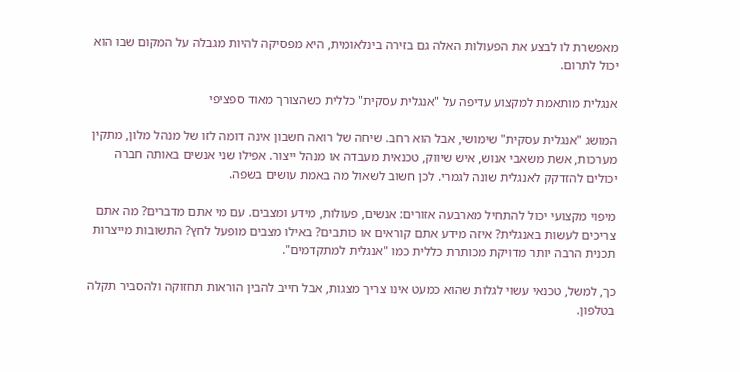מאפשרת לו לבצע את הפעולות האלה גם בזירה בינלאומית, היא מפסיקה להיות מגבלה על המקום שבו הוא יכול לתרום.

אנגלית מותאמת למקצוע עדיפה על "אנגלית עסקית" כללית כשהצורך מאוד ספציפי

המושג "אנגלית עסקית" שימושי, אבל הוא רחב. שיחה של רואה חשבון אינה דומה לזו של מנהל מלון, מתקין מערכות, אשת משאבי אנוש, איש שיווק, טכנאית מעבדה או מנהל ייצור. אפילו שני אנשים באותה חברה יכולים להזדקק לאנגלית שונה לגמרי. לכן חשוב לשאול מה באמת עושים בשפה.

מיפוי מקצועי יכול להתחיל מארבעה אזורים: אנשים, פעולות, מידע ומצבים. עם מי אתם מדברים? מה אתם צריכים לעשות באנגלית? איזה מידע אתם קוראים או כותבים? באילו מצבים מופעל לחץ? התשובות מייצרות תכנית הרבה יותר מדויקת מכותרת כללית כמו "אנגלית למתקדמים".

כך, למשל, טכנאי עשוי לגלות שהוא כמעט אינו צריך מצגות, אבל חייב להבין הוראות תחזוקה ולהסביר תקלה בטלפון.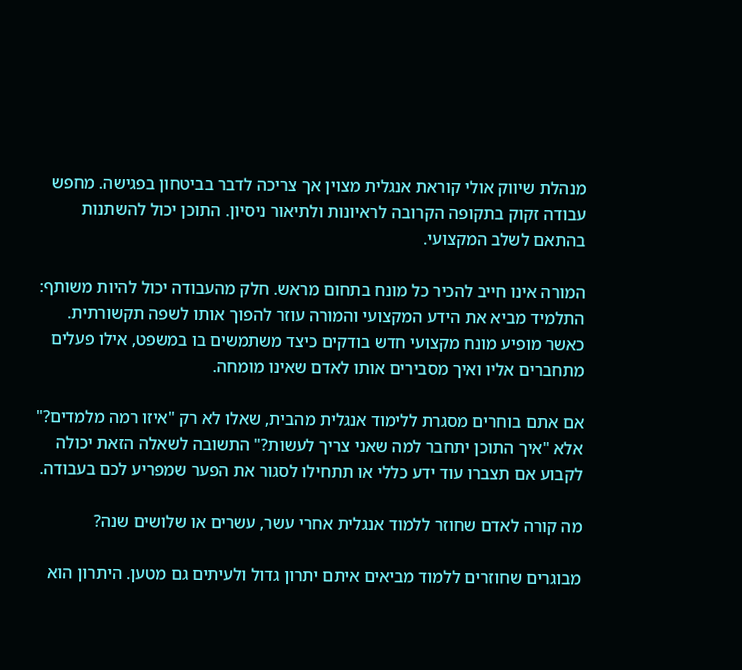מנהלת שיווק אולי קוראת אנגלית מצוין אך צריכה לדבר בביטחון בפגישה. מחפש עבודה זקוק בתקופה הקרובה לראיונות ולתיאור ניסיון. התוכן יכול להשתנות בהתאם לשלב המקצועי.

המורה אינו חייב להכיר כל מונח בתחום מראש. חלק מהעבודה יכול להיות משותף: התלמיד מביא את הידע המקצועי והמורה עוזר להפוך אותו לשפה תקשורתית. כאשר מופיע מונח מקצועי חדש בודקים כיצד משתמשים בו במשפט, אילו פעלים מתחברים אליו ואיך מסבירים אותו לאדם שאינו מומחה.

אם אתם בוחרים מסגרת ללימוד אנגלית מהבית, שאלו לא רק "איזו רמה מלמדים?" אלא "איך התוכן יתחבר למה שאני צריך לעשות?" התשובה לשאלה הזאת יכולה לקבוע אם תצברו עוד ידע כללי או תתחילו לסגור את הפער שמפריע לכם בעבודה.

מה קורה לאדם שחוזר ללמוד אנגלית אחרי עשר, עשרים או שלושים שנה?

מבוגרים שחוזרים ללמוד מביאים איתם יתרון גדול ולעיתים גם מטען. היתרון הוא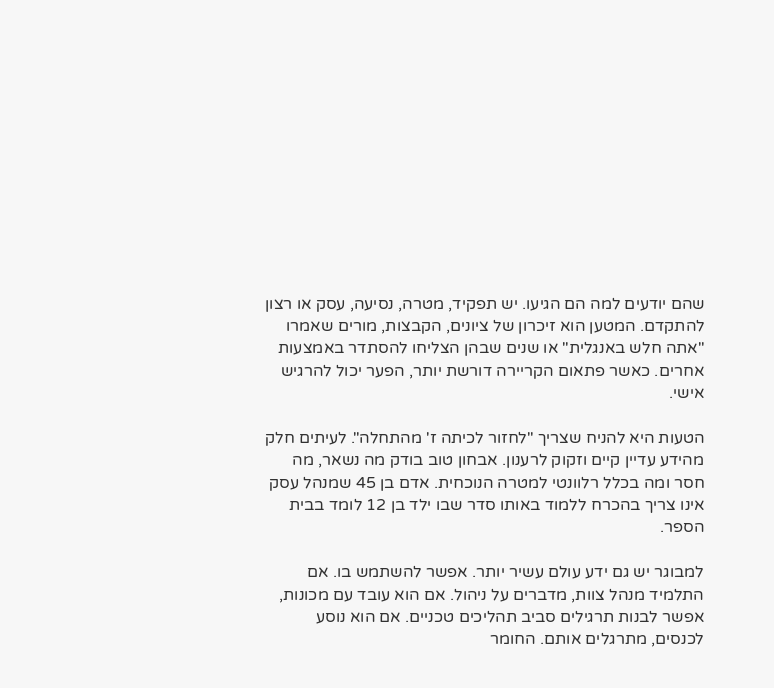שהם יודעים למה הם הגיעו. יש תפקיד, מטרה, נסיעה, עסק או רצון להתקדם. המטען הוא זיכרון של ציונים, הקבצות, מורים שאמרו "אתה חלש באנגלית" או שנים שבהן הצליחו להסתדר באמצעות אחרים. כאשר פתאום הקריירה דורשת יותר, הפער יכול להרגיש אישי.

הטעות היא להניח שצריך "לחזור לכיתה ז' מהתחלה". לעיתים חלק מהידע עדיין קיים וזקוק לרענון. אבחון טוב בודק מה נשאר, מה חסר ומה בכלל רלוונטי למטרה הנוכחית. אדם בן 45 שמנהל עסק אינו צריך בהכרח ללמוד באותו סדר שבו ילד בן 12 לומד בבית הספר.

למבוגר יש גם ידע עולם עשיר יותר. אפשר להשתמש בו. אם התלמיד מנהל צוות, מדברים על ניהול. אם הוא עובד עם מכונות, אפשר לבנות תרגילים סביב תהליכים טכניים. אם הוא נוסע לכנסים, מתרגלים אותם. החומר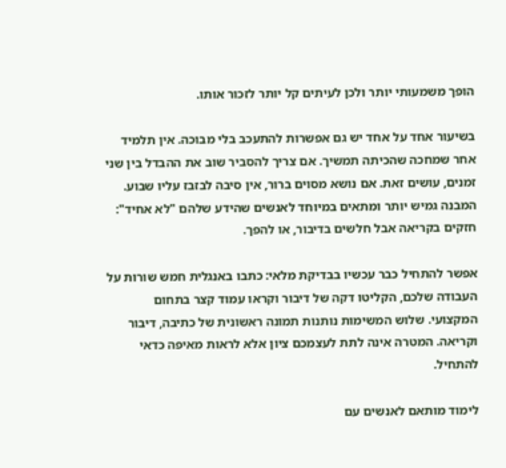הופך משמעותי יותר ולכן לעיתים קל יותר לזכור אותו.

בשיעור אחד על אחד יש גם אפשרות להתעכב בלי מבוכה. אין תלמיד אחר שמחכה שהכיתה תמשיך. אם צריך להסביר שוב את ההבדל בין שני זמנים, עושים זאת. אם נושא מסוים ברור, אין סיבה לבזבז עליו שבוע. המבנה גמיש יותר ומתאים במיוחד לאנשים שהידע שלהם "לא אחיד": חזקים בקריאה אבל חלשים בדיבור, או להפך.

אפשר להתחיל כבר עכשיו בבדיקת מלאי: כתבו באנגלית חמש שורות על העבודה שלכם, הקליטו דקה של דיבור וקראו עמוד קצר בתחום המקצועי. שלוש המשימות נותנות תמונה ראשונית של כתיבה, דיבור וקריאה. המטרה אינה לתת לעצמכם ציון אלא לראות מאיפה כדאי להתחיל.

לימוד מותאם לאנשים עם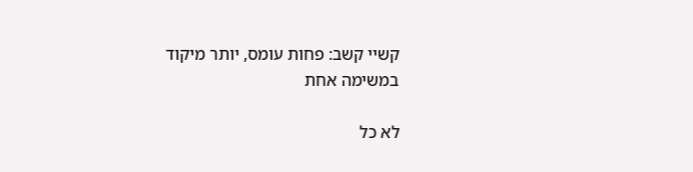קשיי קשב: פחות עומס, יותר מיקוד במשימה אחת

לא כל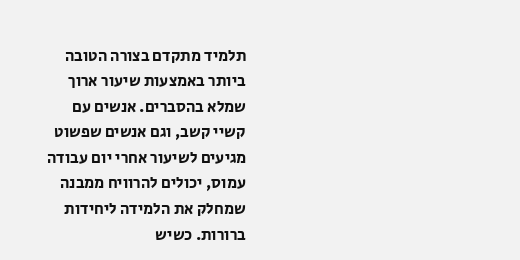תלמיד מתקדם בצורה הטובה ביותר באמצעות שיעור ארוך שמלא בהסברים. אנשים עם קשיי קשב, וגם אנשים שפשוט מגיעים לשיעור אחרי יום עבודה עמוס, יכולים להרוויח ממבנה שמחלק את הלמידה ליחידות ברורות. כשיש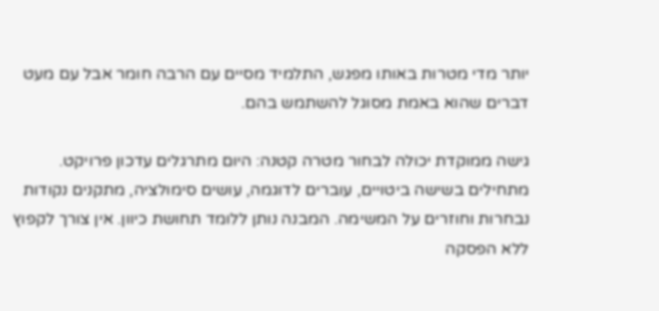יותר מדי מטרות באותו מפגש, התלמיד מסיים עם הרבה חומר אבל עם מעט דברים שהוא באמת מסוגל להשתמש בהם.

גישה ממוקדת יכולה לבחור מטרה קטנה: היום מתרגלים עדכון פרויקט. מתחילים בשישה ביטויים, עוברים לדוגמה, עושים סימולציה, מתקנים נקודות נבחרות וחוזרים על המשימה. המבנה נותן ללומד תחושת כיוון. אין צורך לקפוץ ללא הפסקה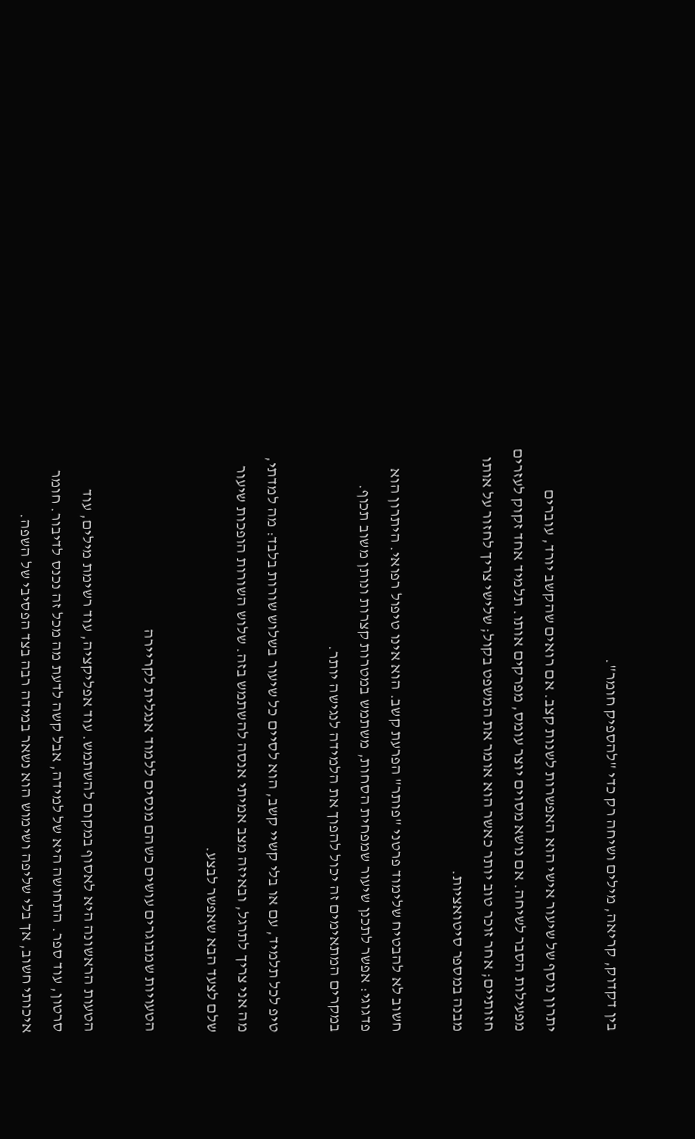בין דקדוק, קריאה, מילים ושיחה רק כדי "להספיק חומר".

יתרון נוסף של שיעור אישי הוא האפשרות לשנות קצב. אם רואים שהקשב יורד, עוברים מפעילות הסבר לשיחה. אם נושא מסוים יוצר עומס, מפרקים אותו. תלמיד אחד זקוק לעזרים חזותיים; אחר זוכר טוב יותר כאשר הוא אומר את המשפט בקול; שלישי צריך לחזור על אותו מבנה במספר סיטואציות.

חשוב לא להבטיח שלימוד פרטני "פותר" הפרעת קשב. הוא אינו טיפול רפואי. היתרון הוא פדגוגי: אפשר לתכנן שיעור שמפחית הסחות, משתמש במטרות קצרות ונותן משוב תכוף. במקרים המתאימים זה יכול להפוך את הלמידה לנגישה יותר.

טיפ לכל תלמיד, עם או בלי קשיי קשב, הוא לסיים כל שיעור בשלוש שורות בלבד: מה למדתי, מה אני צריך לתרגל, ובאיזה מצב אמיתי אנסה להשתמש בזה. שלוש השורות הופכות שיעור שלם לצעד הבא שאפשר לבצע.

הטעויות שמבוגרים עושים כשהם מנסים ללמוד אנגלית לקריירה

הטעות הראשונה היא לאסוף במקום להשתמש. עוד אפליקציה, עוד רשימת מילים, עוד סרטון, עוד ספר. התחושה היא של למידה, אבל קשה לדעת מה מכל זה נכנס לדיבור. חומר איכותי חשוב, אך בלי שליפה ושימוש הוא נשאר במידה רבה בצד הפסיבי של השפה.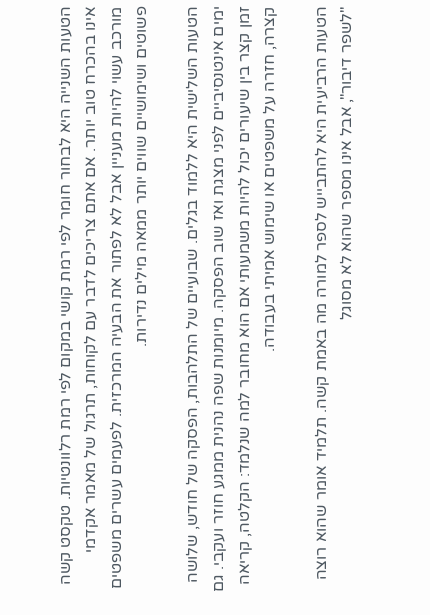הטעות השנייה היא לבחור חומר לפי רמת קושי במקום לפי רמת רלוונטיות. טקסט קשה אינו בהכרח טוב יותר. אם אתם צריכים לדבר עם לקוחות, תרגול של מאמר אקדמי מורכב עשוי להיות מעניין אבל לא לפתור את הבעיה המרכזית. לפעמים עשרים משפטים פשוטים ושימושיים שווים יותר ממאה מילים נדירות.

הטעות השלישית היא ללמוד בגלים. שבועיים של התלהבות, הפסקה של חודש, שלושה ימים אינטנסיביים לפני מצגת ואז שוב הפסקה. מיומנות שפה נהנית ממגע חוזר ועקבי. גם זמן קצר בין שיעורים יכול להיות משמעותי אם הוא מחובר למה שנלמד: הקלטה, קריאה קצרה, חזרה על משפטים או שימוש אמיתי בעבודה.

הטעות הרביעית היא להתבייש לספר למורה מה באמת קשה. תלמיד אומר שהוא רוצה "לשפר דיבור", אבל אינו מספר שהוא לא מסוגל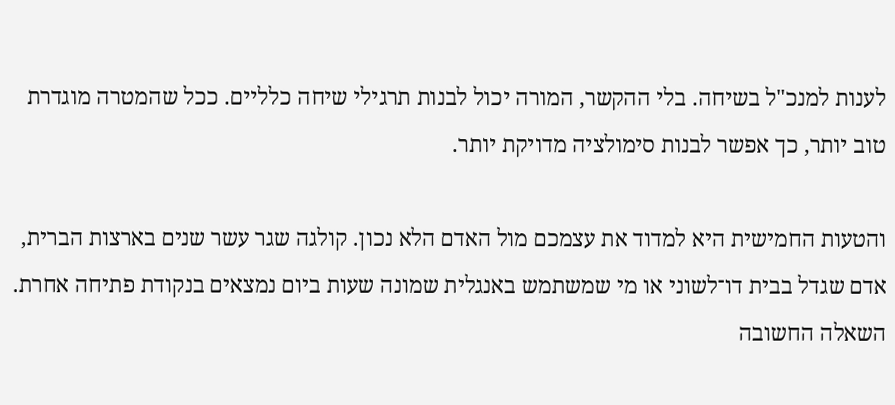לענות למנכ"ל בשיחה. בלי ההקשר, המורה יכול לבנות תרגילי שיחה כלליים. ככל שהמטרה מוגדרת טוב יותר, כך אפשר לבנות סימולציה מדויקת יותר.

והטעות החמישית היא למדוד את עצמכם מול האדם הלא נכון. קולגה שגר עשר שנים בארצות הברית, אדם שגדל בבית דו־לשוני או מי שמשתמש באנגלית שמונה שעות ביום נמצאים בנקודת פתיחה אחרת. השאלה החשובה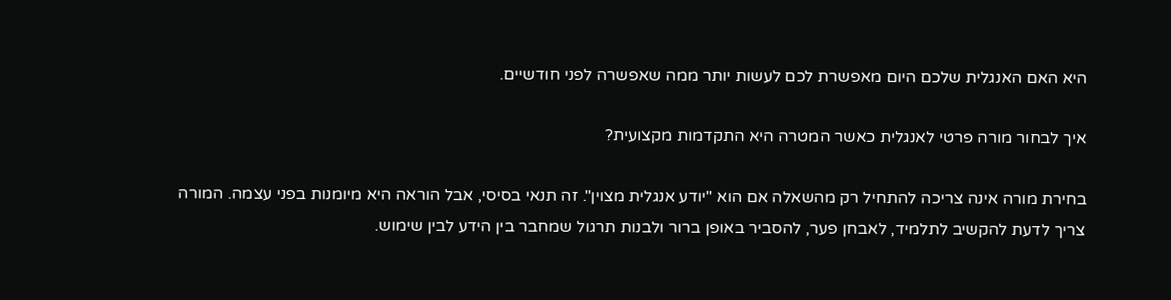היא האם האנגלית שלכם היום מאפשרת לכם לעשות יותר ממה שאפשרה לפני חודשיים.

איך לבחור מורה פרטי לאנגלית כאשר המטרה היא התקדמות מקצועית?

בחירת מורה אינה צריכה להתחיל רק מהשאלה אם הוא "יודע אנגלית מצוין". זה תנאי בסיסי, אבל הוראה היא מיומנות בפני עצמה. המורה צריך לדעת להקשיב לתלמיד, לאבחן פער, להסביר באופן ברור ולבנות תרגול שמחבר בין הידע לבין שימוש.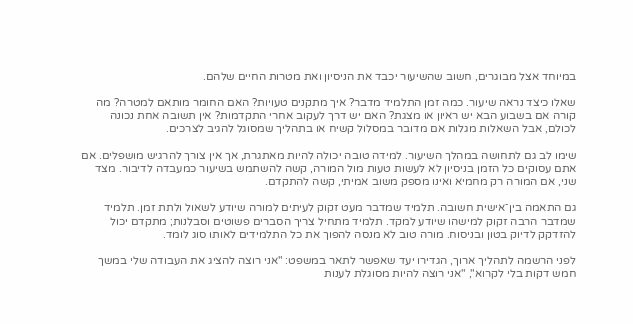במיוחד אצל מבוגרים, חשוב שהשיעור יכבד את הניסיון ואת מטרות החיים שלהם.

שאלו כיצד נראה שיעור. כמה זמן התלמיד מדבר? איך מתקנים טעויות? האם החומר מותאם למטרה? מה קורה אם בשבוע הבא יש ראיון או מצגת? האם יש דרך לעקוב אחרי התקדמות? אין תשובה אחת נכונה לכולם, אבל השאלות מגלות אם מדובר במסלול קשיח או בתהליך שמסוגל להגיב לצרכים.

שימו לב גם לתחושה במהלך השיעור. למידה טובה יכולה להיות מאתגרת, אך אין צורך להרגיש מושפלים. אם אתם עסוקים כל הזמן בניסיון לא לעשות טעות מול המורה, קשה להשתמש בשיעור כמעבדה לדיבור. מצד שני, אם המורה רק מחמיא ואינו מספק משוב אמיתי, קשה להתקדם.

גם התאמה בין־אישית חשובה. תלמיד שמדבר מעט זקוק לעיתים למורה שיודע לשאול ולתת זמן. תלמיד שמדבר הרבה זקוק למישהו שיודע למקד. תלמיד מתחיל צריך הסברים פשוטים וסבלנות; מתקדם יכול להזדקק לדיוק בטון ובניסוח. מורה טוב לא מנסה להפוך את כל התלמידים לאותו סוג לומד.

לפני הרשמה לתהליך ארוך, הגדירו יעד שאפשר לתאר במשפט: "אני רוצה להציג את העבודה שלי במשך חמש דקות בלי לקרוא", "אני רוצה להיות מסוגלת לענות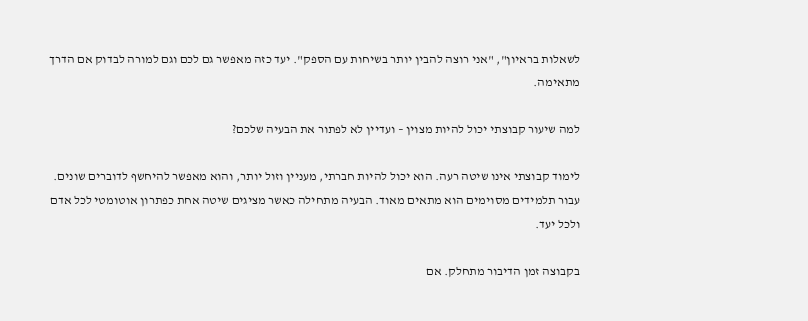לשאלות בראיון", "אני רוצה להבין יותר בשיחות עם הספק". יעד כזה מאפשר גם לכם וגם למורה לבדוק אם הדרך מתאימה.

למה שיעור קבוצתי יכול להיות מצוין – ועדיין לא לפתור את הבעיה שלכם?

לימוד קבוצתי אינו שיטה רעה. הוא יכול להיות חברתי, מעניין וזול יותר, והוא מאפשר להיחשף לדוברים שונים. עבור תלמידים מסוימים הוא מתאים מאוד. הבעיה מתחילה כאשר מציגים שיטה אחת כפתרון אוטומטי לכל אדם ולכל יעד.

בקבוצה זמן הדיבור מתחלק. אם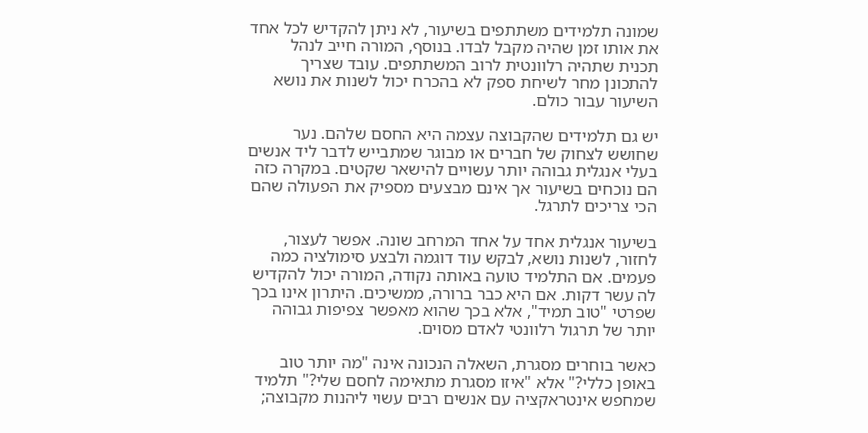שמונה תלמידים משתתפים בשיעור, לא ניתן להקדיש לכל אחד את אותו זמן שהיה מקבל לבדו. בנוסף, המורה חייב לנהל תכנית שתהיה רלוונטית לרוב המשתתפים. עובד שצריך להתכונן מחר לשיחת ספק לא בהכרח יכול לשנות את נושא השיעור עבור כולם.

יש גם תלמידים שהקבוצה עצמה היא החסם שלהם. נער שחושש לצחוק של חברים או מבוגר שמתבייש לדבר ליד אנשים בעלי אנגלית גבוהה יותר עשויים להישאר שקטים. במקרה כזה הם נוכחים בשיעור אך אינם מבצעים מספיק את הפעולה שהם הכי צריכים לתרגל.

בשיעור אנגלית אחד על אחד המרחב שונה. אפשר לעצור, לחזור, לשנות נושא, לבקש עוד דוגמה ולבצע סימולציה כמה פעמים. אם התלמיד טועה באותה נקודה, המורה יכול להקדיש לה עשר דקות. אם היא כבר ברורה, ממשיכים. היתרון אינו בכך שפרטי "טוב תמיד", אלא בכך שהוא מאפשר צפיפות גבוהה יותר של תרגול רלוונטי לאדם מסוים.

כאשר בוחרים מסגרת, השאלה הנכונה אינה "מה יותר טוב באופן כללי?" אלא "איזו מסגרת מתאימה לחסם שלי?" תלמיד שמחפש אינטראקציה עם אנשים רבים עשוי ליהנות מקבוצה;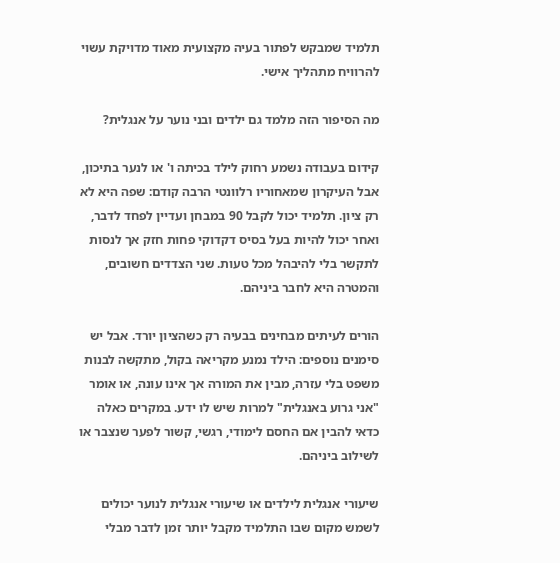תלמיד שמבקש לפתור בעיה מקצועית מאוד מדויקת עשוי להרוויח מתהליך אישי.

מה הסיפור הזה מלמד גם ילדים ובני נוער על אנגלית?

קידום בעבודה נשמע רחוק לילד בכיתה ו' או לנער בתיכון, אבל העיקרון שמאחוריו רלוונטי הרבה קודם: שפה היא לא רק ציון. תלמיד יכול לקבל 90 במבחן ועדיין לפחד לדבר, ואחר יכול להיות בעל בסיס דקדוקי פחות חזק אך לנסות לתקשר בלי להיבהל מכל טעות. שני הצדדים חשובים, והמטרה היא לחבר ביניהם.

הורים לעיתים מבחינים בבעיה רק כשהציון יורד. אבל יש סימנים נוספים: הילד נמנע מקריאה בקול, מתקשה לבנות משפט בלי עזרה, מבין את המורה אך אינו עונה, או אומר "אני גרוע באנגלית" למרות שיש לו ידע. במקרים כאלה כדאי להבין אם החסם לימודי, רגשי, קשור לפער שנצבר או לשילוב ביניהם.

שיעורי אנגלית לילדים או שיעורי אנגלית לנוער יכולים לשמש מקום שבו התלמיד מקבל יותר זמן לדבר מבלי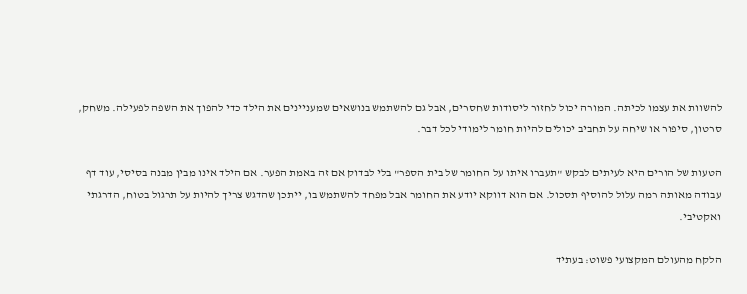להשוות את עצמו לכיתה. המורה יכול לחזור ליסודות שחסרים, אבל גם להשתמש בנושאים שמעניינים את הילד כדי להפוך את השפה לפעילה. משחק, סרטון, סיפור או שיחה על תחביב יכולים להיות חומר לימודי לכל דבר.

הטעות של הורים היא לעיתים לבקש "תעברו איתו על החומר של בית הספר" בלי לבדוק אם זה באמת הפער. אם הילד אינו מבין מבנה בסיסי, עוד דף עבודה מאותה רמה עלול להוסיף תסכול. אם הוא דווקא יודע את החומר אבל מפחד להשתמש בו, ייתכן שהדגש צריך להיות על תרגול בטוח, הדרגתי ואקטיבי.

הלקח מהעולם המקצועי פשוט: בעתיד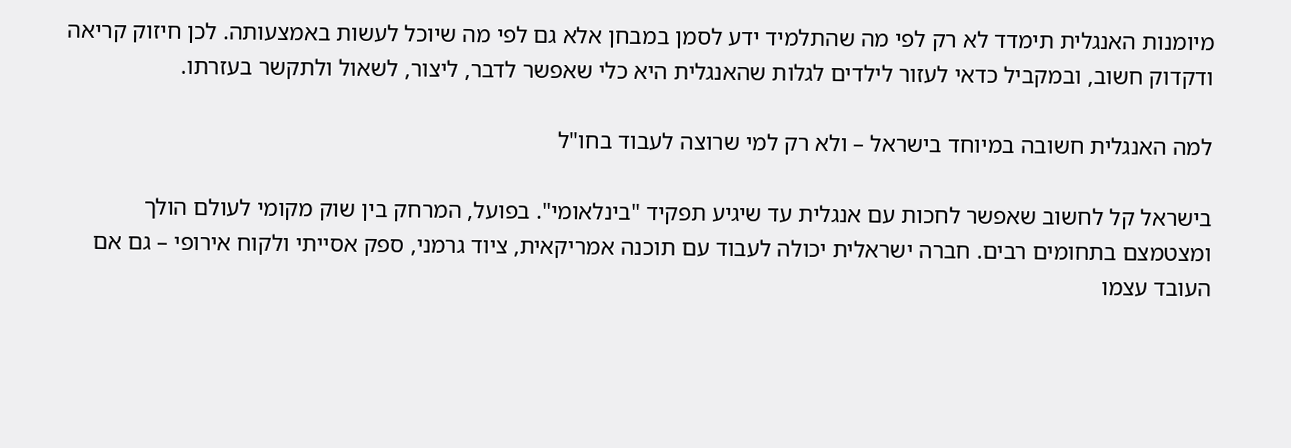מיומנות האנגלית תימדד לא רק לפי מה שהתלמיד ידע לסמן במבחן אלא גם לפי מה שיוכל לעשות באמצעותה. לכן חיזוק קריאה ודקדוק חשוב, ובמקביל כדאי לעזור לילדים לגלות שהאנגלית היא כלי שאפשר לדבר, ליצור, לשאול ולתקשר בעזרתו.

למה האנגלית חשובה במיוחד בישראל – ולא רק למי שרוצה לעבוד בחו"ל

בישראל קל לחשוב שאפשר לחכות עם אנגלית עד שיגיע תפקיד "בינלאומי". בפועל, המרחק בין שוק מקומי לעולם הולך ומצטמצם בתחומים רבים. חברה ישראלית יכולה לעבוד עם תוכנה אמריקאית, ציוד גרמני, ספק אסייתי ולקוח אירופי – גם אם העובד עצמו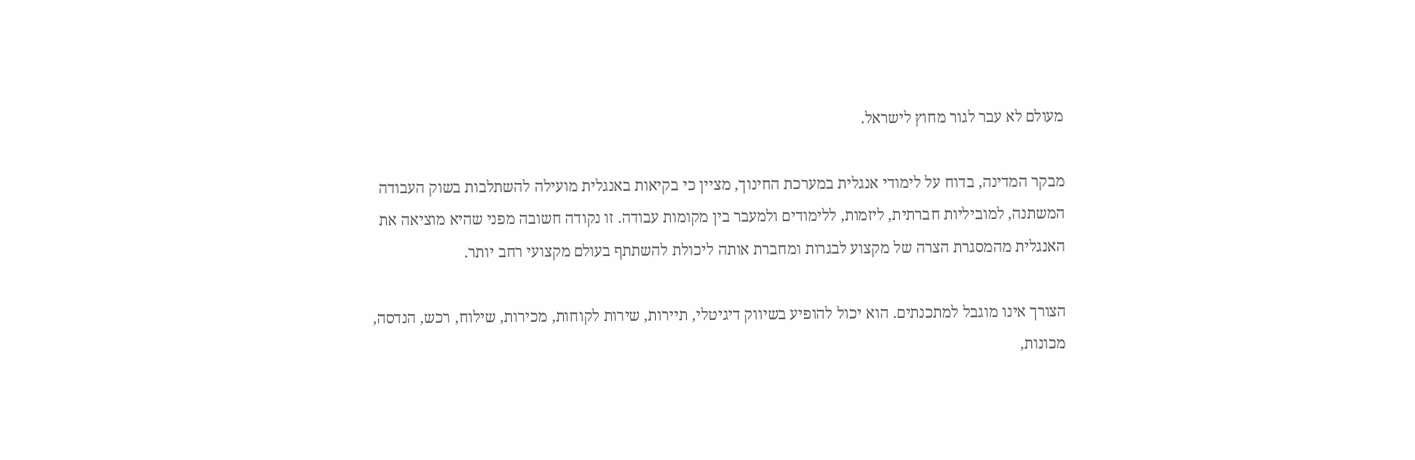מעולם לא עבר לגור מחוץ לישראל.

מבקר המדינה, בדוח על לימודי אנגלית במערכת החינוך, מציין כי בקיאות באנגלית מועילה להשתלבות בשוק העבודה המשתנה, למוביליות חברתית, ליזמות, ללימודים ולמעבר בין מקומות עבודה. זו נקודה חשובה מפני שהיא מוציאה את האנגלית מהמסגרת הצרה של מקצוע לבגרות ומחברת אותה ליכולת להשתתף בעולם מקצועי רחב יותר.

הצורך אינו מוגבל למתכנתים. הוא יכול להופיע בשיווק דיגיטלי, תיירות, שירות לקוחות, מכירות, שילוח, רכש, הנדסה, מכונות,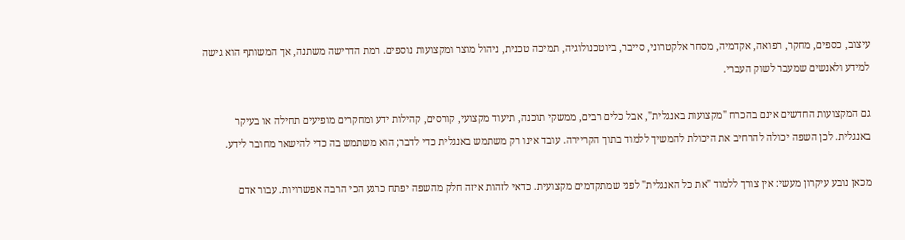עיצוב, כספים, מחקר, רפואה, אקדמיה, מסחר אלקטרוני, סייבר, ביוטכנולוגיה, תמיכה טכנית, ניהול מוצר ומקצועות נוספים. רמת הדרישה משתנה, אך המשותף הוא גישה למידע ולאנשים שמעבר לשוק העברי.

גם המקצועות החדשים אינם בהכרח "מקצועות באנגלית", אבל כלים רבים, ממשקי תוכנה, תיעוד מקצועי, קורסים, קהילות ידע ומחקרים מופיעים תחילה או בעיקר באנגלית. לכן השפה יכולה להרחיב את היכולת להמשיך ללמוד בתוך הקריירה. עובד אינו רק משתמש באנגלית כדי לדבר; הוא משתמש בה כדי להישאר מחובר לידע.

מכאן נובע עיקרון מעשי: אין צורך ללמוד "את כל האנגלית" לפני שמתקדמים מקצועית. כדאי לזהות איזה חלק מהשפה יפתח כרגע הכי הרבה אפשרויות. עבור אדם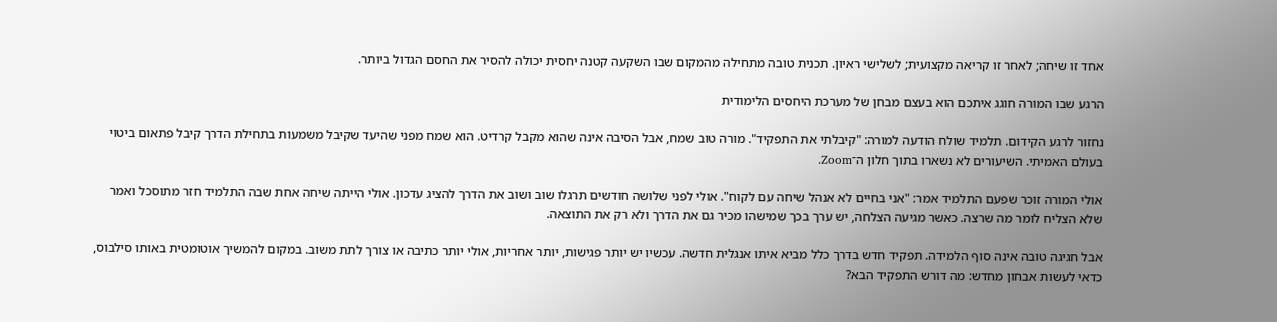אחד זו שיחה; לאחר זו קריאה מקצועית; לשלישי ראיון. תכנית טובה מתחילה מהמקום שבו השקעה קטנה יחסית יכולה להסיר את החסם הגדול ביותר.

הרגע שבו המורה חוגג איתכם הוא בעצם מבחן של מערכת היחסים הלימודית

נחזור לרגע הקידום. תלמיד שולח הודעה למורה: "קיבלתי את התפקיד". מורה טוב שמח, אבל הסיבה אינה שהוא מקבל קרדיט. הוא שמח מפני שהיעד שקיבל משמעות בתחילת הדרך קיבל פתאום ביטוי בעולם האמיתי. השיעורים לא נשארו בתוך חלון ה־Zoom.

אולי המורה זוכר שפעם התלמיד אמר: "אני בחיים לא אנהל שיחה עם לקוח". אולי לפני שלושה חודשים תרגלו שוב ושוב את הדרך להציג עדכון. אולי הייתה שיחה אחת שבה התלמיד חזר מתוסכל ואמר שלא הצליח לומר מה שרצה. כאשר מגיעה הצלחה, יש ערך בכך שמישהו מכיר גם את הדרך ולא רק את התוצאה.

אבל חגיגה טובה אינה סוף הלמידה. תפקיד חדש בדרך כלל מביא איתו אנגלית חדשה. עכשיו יש יותר פגישות, יותר אחריות, אולי יותר כתיבה או צורך לתת משוב. במקום להמשיך אוטומטית באותו סילבוס, כדאי לעשות אבחון מחדש: מה דורש התפקיד הבא?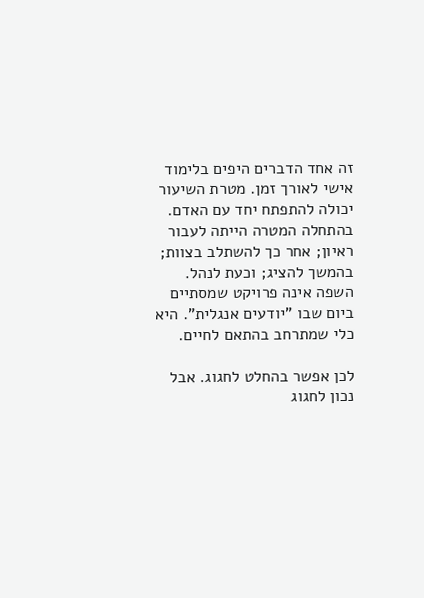זה אחד הדברים היפים בלימוד אישי לאורך זמן. מטרת השיעור יכולה להתפתח יחד עם האדם. בהתחלה המטרה הייתה לעבור ראיון; אחר כך להשתלב בצוות; בהמשך להציג; וכעת לנהל. השפה אינה פרויקט שמסתיים ביום שבו "יודעים אנגלית". היא כלי שמתרחב בהתאם לחיים.

לכן אפשר בהחלט לחגוג. אבל נכון לחגוג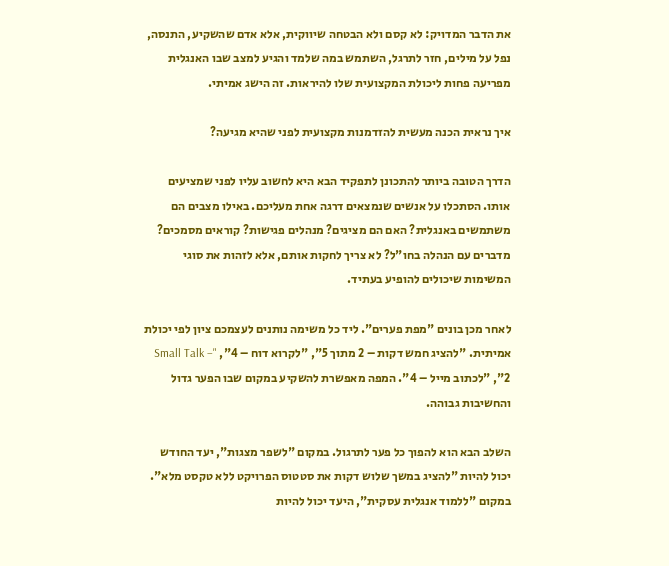את הדבר המדויק: לא קסם ולא הבטחה שיווקית, אלא אדם שהשקיע, התנסה, נפל על מילים, חזר לתרגל, השתמש במה שלמד והגיע למצב שבו האנגלית מפריעה פחות ליכולת המקצועית שלו להיראות. זה הישג אמיתי.

איך נראית הכנה מעשית להזדמנות מקצועית לפני שהיא מגיעה?

הדרך הטובה ביותר להתכונן לתפקיד הבא היא לחשוב עליו לפני שמציעים אותו. הסתכלו על אנשים שנמצאים דרגה אחת מעליכם. באילו מצבים הם משתמשים באנגלית? האם הם מציגים? מנהלים פגישות? קוראים מסמכים? מדברים עם הנהלה בחו"ל? לא צריך לחקות אותם, אלא לזהות את סוגי המשימות שיכולים להופיע בעתיד.

לאחר מכן בונים "מפת פערים". ליד כל משימה נותנים לעצמכם ציון לפי יכולת אמיתית. "להציג חמש דקות – 2 מתוך 5", "לקרוא דוח – 4", "Small Talk – 2", "לכתוב מייל – 4". המפה מאפשרת להשקיע במקום שבו הפער גדול והחשיבות גבוהה.

השלב הבא הוא להפוך כל פער לתרגול. במקום "לשפר מצגות", יעד החודש יכול להיות "להציג במשך שלוש דקות את סטטוס הפרויקט ללא טקסט מלא". במקום "ללמוד אנגלית עסקית", היעד יכול להיות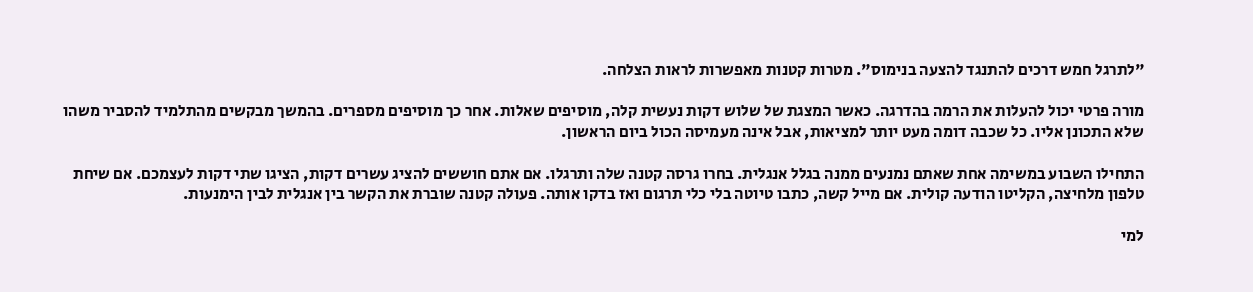"לתרגל חמש דרכים להתנגד להצעה בנימוס". מטרות קטנות מאפשרות לראות הצלחה.

מורה פרטי יכול להעלות את הרמה בהדרגה. כאשר המצגת של שלוש דקות נעשית קלה, מוסיפים שאלות. אחר כך מוסיפים מספרים. בהמשך מבקשים מהתלמיד להסביר משהו שלא התכונן אליו. כל שכבה דומה מעט יותר למציאות, אבל אינה מעמיסה הכול ביום הראשון.

התחילו השבוע במשימה אחת שאתם נמנעים ממנה בגלל אנגלית. בחרו גרסה קטנה שלה ותרגלו. אם אתם חוששים להציג עשרים דקות, הציגו שתי דקות לעצמכם. אם שיחת טלפון מלחיצה, הקליטו הודעה קולית. אם מייל קשה, כתבו טיוטה בלי כלי תרגום ואז בדקו אותה. פעולה קטנה שוברת את הקשר בין אנגלית לבין הימנעות.

למי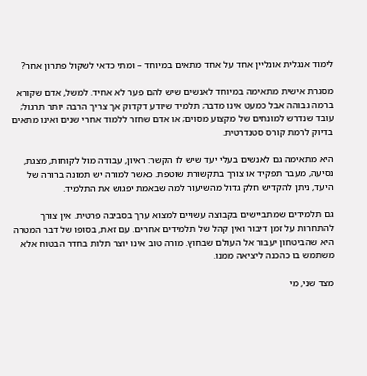לימוד אנגלית אונליין אחד על אחד מתאים במיוחד – ומתי כדאי לשקול פתרון אחר?

מסגרת אישית מתאימה במיוחד לאנשים שיש להם פער לא אחיד. למשל, אדם שקורא ברמה גבוהה אבל כמעט אינו מדבר; תלמיד שיודע דקדוק אך צריך הרבה יותר תרגול; עובד שנדרש למונחים של מקצוע מסוים; או אדם שחזר ללמוד אחרי שנים ואינו מתאים בדיוק לרמת קורס סטנדרטית.

היא מתאימה גם לאנשים בעלי יעד שיש לו הקשר: ראיון, עבודה מול לקוחות, מצגת, נסיעה, מעבר תפקיד או צורך בתקשורת שוטפת. כאשר למורה יש תמונה ברורה של היעד, ניתן להקדיש חלק גדול מהשיעור למה שבאמת יפגוש את התלמיד.

גם תלמידים שמתביישים בקבוצה עשויים למצוא ערך בסביבה פרטית. אין צורך להתחרות על זמן דיבור ואין קהל של תלמידים אחרים. עם זאת, בסופו של דבר המטרה היא שהביטחון יעבור אל העולם שבחוץ. מורה טוב אינו יוצר תלות בחדר הבטוח אלא משתמש בו כהכנה ליציאה ממנו.

מצד שני, מי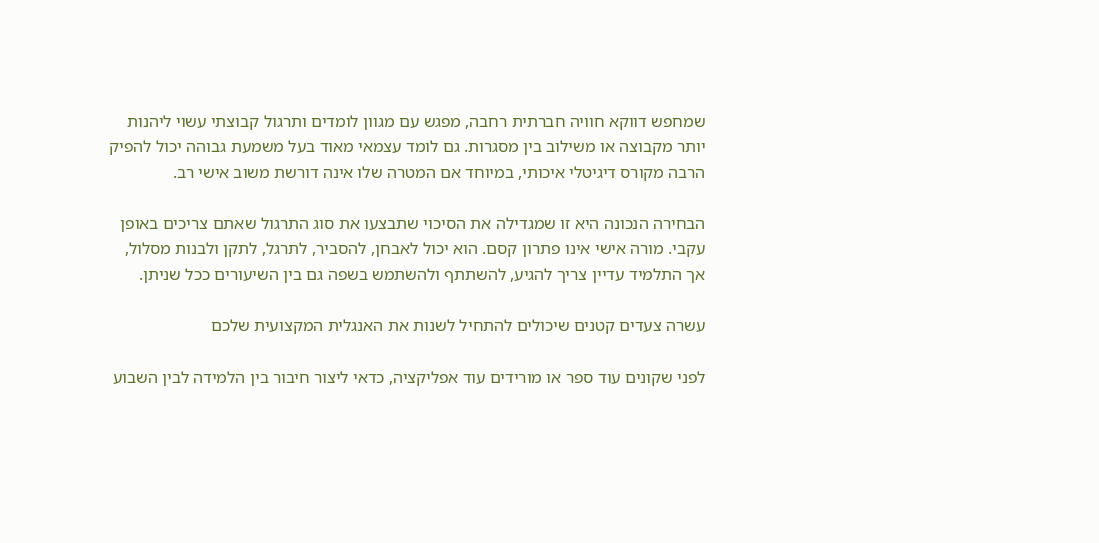שמחפש דווקא חוויה חברתית רחבה, מפגש עם מגוון לומדים ותרגול קבוצתי עשוי ליהנות יותר מקבוצה או משילוב בין מסגרות. גם לומד עצמאי מאוד בעל משמעת גבוהה יכול להפיק הרבה מקורס דיגיטלי איכותי, במיוחד אם המטרה שלו אינה דורשת משוב אישי רב.

הבחירה הנכונה היא זו שמגדילה את הסיכוי שתבצעו את סוג התרגול שאתם צריכים באופן עקבי. מורה אישי אינו פתרון קסם. הוא יכול לאבחן, להסביר, לתרגל, לתקן ולבנות מסלול, אך התלמיד עדיין צריך להגיע, להשתתף ולהשתמש בשפה גם בין השיעורים ככל שניתן.

עשרה צעדים קטנים שיכולים להתחיל לשנות את האנגלית המקצועית שלכם

לפני שקונים עוד ספר או מורידים עוד אפליקציה, כדאי ליצור חיבור בין הלמידה לבין השבוע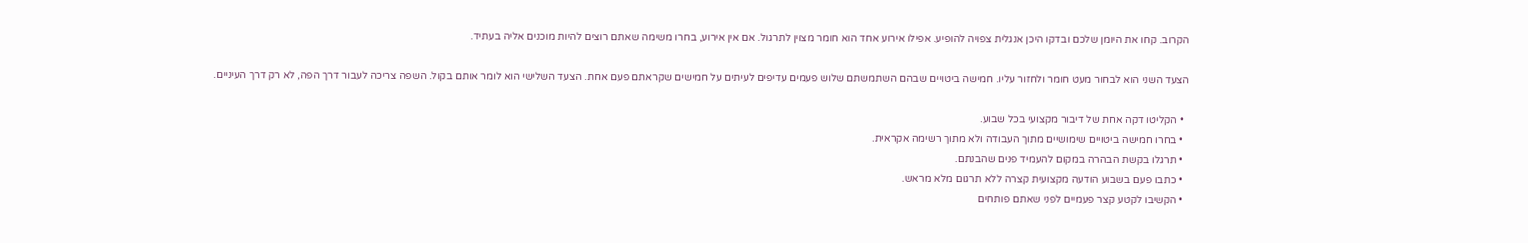הקרוב. קחו את היומן שלכם ובדקו היכן אנגלית צפויה להופיע. אפילו אירוע אחד הוא חומר מצוין לתרגול. אם אין אירוע, בחרו משימה שאתם רוצים להיות מוכנים אליה בעתיד.

הצעד השני הוא לבחור מעט חומר ולחזור עליו. חמישה ביטויים שבהם השתמשתם שלוש פעמים עדיפים לעיתים על חמישים שקראתם פעם אחת. הצעד השלישי הוא לומר אותם בקול. השפה צריכה לעבור דרך הפה, לא רק דרך העיניים.

  • הקליטו דקה אחת של דיבור מקצועי בכל שבוע.
  • בחרו חמישה ביטויים שימושיים מתוך העבודה ולא מתוך רשימה אקראית.
  • תרגלו בקשת הבהרה במקום להעמיד פנים שהבנתם.
  • כתבו פעם בשבוע הודעה מקצועית קצרה ללא תרגום מלא מראש.
  • הקשיבו לקטע קצר פעמיים לפני שאתם פותחים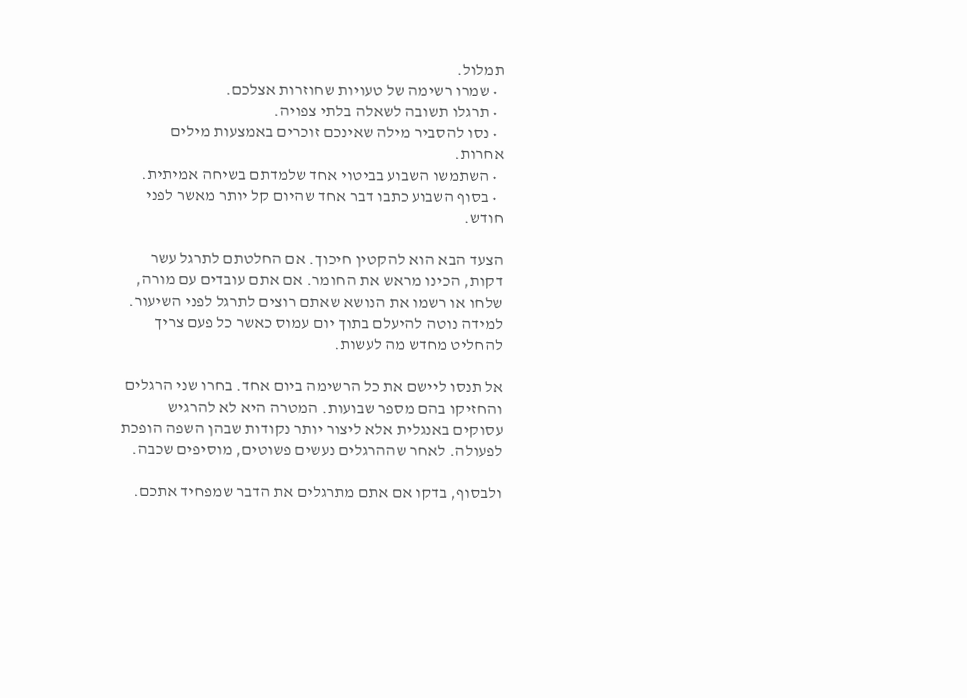תמלול.
  • שמרו רשימה של טעויות שחוזרות אצלכם.
  • תרגלו תשובה לשאלה בלתי צפויה.
  • נסו להסביר מילה שאינכם זוכרים באמצעות מילים אחרות.
  • השתמשו השבוע בביטוי אחד שלמדתם בשיחה אמיתית.
  • בסוף השבוע כתבו דבר אחד שהיום קל יותר מאשר לפני חודש.

הצעד הבא הוא להקטין חיכוך. אם החלטתם לתרגל עשר דקות, הכינו מראש את החומר. אם אתם עובדים עם מורה, שלחו או רשמו את הנושא שאתם רוצים לתרגל לפני השיעור. למידה נוטה להיעלם בתוך יום עמוס כאשר כל פעם צריך להחליט מחדש מה לעשות.

אל תנסו ליישם את כל הרשימה ביום אחד. בחרו שני הרגלים והחזיקו בהם מספר שבועות. המטרה היא לא להרגיש עסוקים באנגלית אלא ליצור יותר נקודות שבהן השפה הופכת לפעולה. לאחר שההרגלים נעשים פשוטים, מוסיפים שכבה.

ולבסוף, בדקו אם אתם מתרגלים את הדבר שמפחיד אתכם.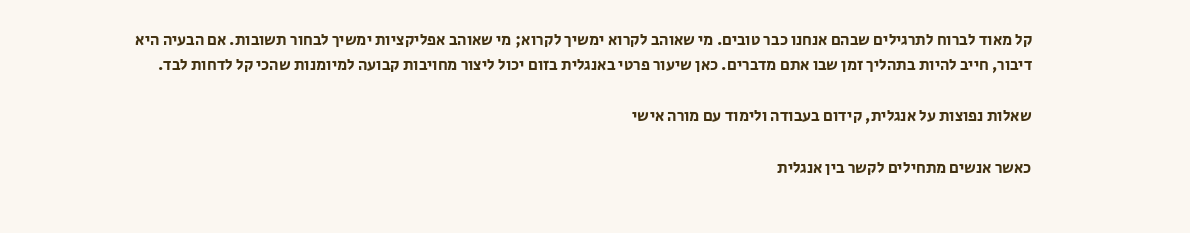קל מאוד לברוח לתרגילים שבהם אנחנו כבר טובים. מי שאוהב לקרוא ימשיך לקרוא; מי שאוהב אפליקציות ימשיך לבחור תשובות. אם הבעיה היא דיבור, חייב להיות בתהליך זמן שבו אתם מדברים. כאן שיעור פרטי באנגלית בזום יכול ליצור מחויבות קבועה למיומנות שהכי קל לדחות לבד.

שאלות נפוצות על אנגלית, קידום בעבודה ולימוד עם מורה אישי

כאשר אנשים מתחילים לקשר בין אנגלית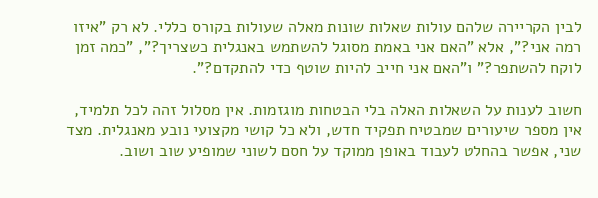לבין הקריירה שלהם עולות שאלות שונות מאלה שעולות בקורס כללי. לא רק "איזו רמה אני?", אלא "האם אני באמת מסוגל להשתמש באנגלית כשצריך?", "כמה זמן לוקח להשתפר?" ו"האם אני חייב להיות שוטף כדי להתקדם?".

חשוב לענות על השאלות האלה בלי הבטחות מוגזמות. אין מסלול זהה לכל תלמיד, אין מספר שיעורים שמבטיח תפקיד חדש, ולא כל קושי מקצועי נובע מאנגלית. מצד שני, אפשר בהחלט לעבוד באופן ממוקד על חסם לשוני שמופיע שוב ושוב.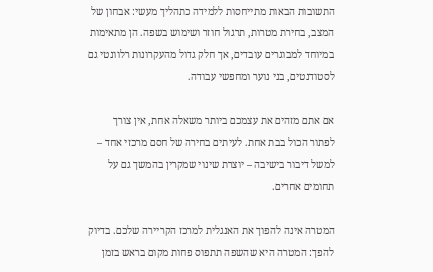התשובות הבאות מתייחסות ללמידה כתהליך מעשי: אבחון של המצב, בחירת מטרות, תרגול חוזר ושימוש בשפה. הן מתאימות במיוחד למבוגרים עובדים, אך חלק גדול מהעקרונות רלוונטי גם לסטודנטים, בני נוער ומחפשי עבודה.

אם אתם מזהים את עצמכם ביותר משאלה אחת, אין צורך לפתור הכול בבת אחת. לעיתים בחירה של חסם מרכזי אחד – למשל דיבור בישיבה – יוצרת שינוי שמקרין בהמשך גם על תחומים אחרים.

המטרה אינה להפוך את האנגלית למרכז הקריירה שלכם. בדיוק להפך: המטרה היא שהשפה תתפוס פחות מקום בראש בזמן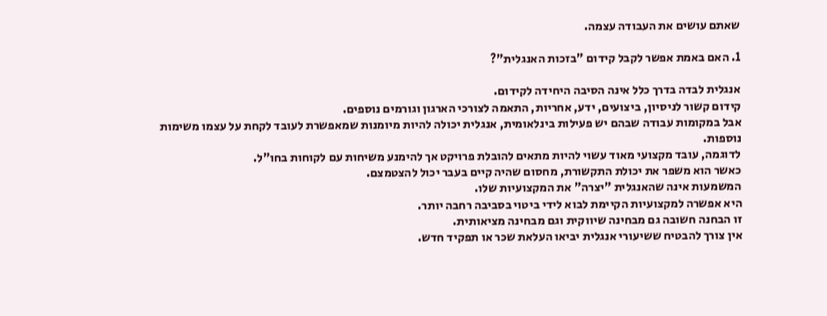שאתם עושים את העבודה עצמה.

1. האם באמת אפשר לקבל קידום "בזכות האנגלית"?

אנגלית לבדה בדרך כלל אינה הסיבה היחידה לקידום.
קידום קשור לניסיון, ביצועים, ידע, אחריות, התאמה לצורכי הארגון וגורמים נוספים.
אבל במקומות עבודה שבהם יש פעילות בינלאומית, אנגלית יכולה להיות מיומנות שמאפשרת לעובד לקחת על עצמו משימות נוספות.
לדוגמה, עובד מקצועי מאוד עשוי להיות מתאים להובלת פרויקט אך להימנע משיחות עם לקוחות בחו"ל.
כאשר הוא משפר את יכולת התקשורת, מחסום שהיה קיים בעבר יכול להצטמצם.
המשמעות אינה שהאנגלית "יצרה" את המקצועיות שלו.
היא אפשרה למקצועיות הקיימת לבוא לידי ביטוי בסביבה רחבה יותר.
זו הבחנה חשובה גם מבחינה שיווקית וגם מבחינה מציאותית.
אין צורך להבטיח ששיעורי אנגלית יביאו העלאת שכר או תפקיד חדש.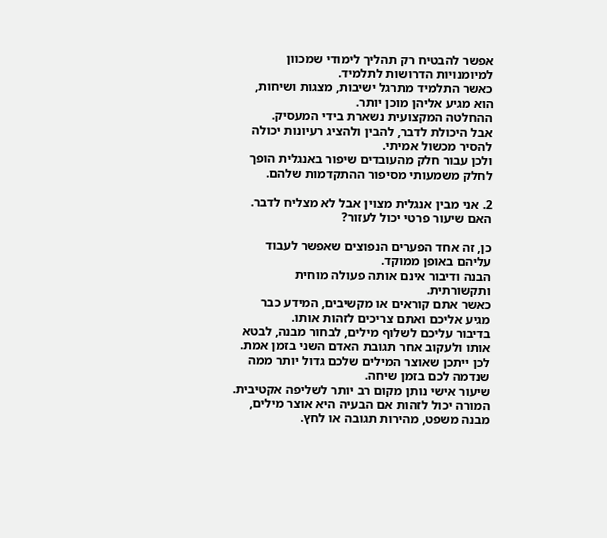אפשר להבטיח רק תהליך לימודי שמכוון למיומנויות הדרושות לתלמיד.
כאשר התלמיד מתרגל ישיבות, מצגות ושיחות, הוא מגיע אליהן מוכן יותר.
ההחלטה המקצועית נשארת בידי המעסיק.
אבל היכולת לדבר, להבין ולהציג רעיונות יכולה להסיר מכשול אמיתי.
ולכן עבור חלק מהעובדים שיפור באנגלית הופך לחלק משמעותי מסיפור ההתקדמות שלהם.

2. אני מבין אנגלית מצוין אבל לא מצליח לדבר. האם שיעור פרטי יכול לעזור?

כן, זה אחד הפערים הנפוצים שאפשר לעבוד עליהם באופן ממוקד.
הבנה ודיבור אינם אותה פעולה מוחית ותקשורתית.
כאשר אתם קוראים או מקשיבים, המידע כבר מגיע אליכם ואתם צריכים לזהות אותו.
בדיבור עליכם לשלוף מילים, לבחור מבנה, לבטא אותו ולעקוב אחר תגובת האדם השני בזמן אמת.
לכן ייתכן שאוצר המילים שלכם גדול יותר ממה שנדמה לכם בזמן שיחה.
שיעור אישי נותן מקום רב יותר לשליפה אקטיבית.
המורה יכול לזהות אם הבעיה היא אוצר מילים, מבנה משפט, מהירות תגובה או לחץ.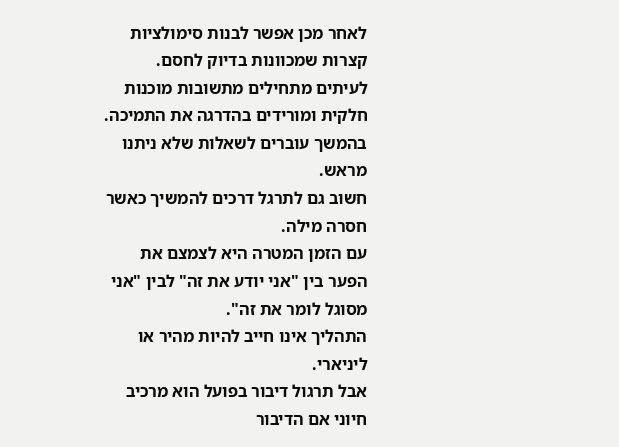לאחר מכן אפשר לבנות סימולציות קצרות שמכוונות בדיוק לחסם.
לעיתים מתחילים מתשובות מוכנות חלקית ומורידים בהדרגה את התמיכה.
בהמשך עוברים לשאלות שלא ניתנו מראש.
חשוב גם לתרגל דרכים להמשיך כאשר חסרה מילה.
עם הזמן המטרה היא לצמצם את הפער בין "אני יודע את זה" לבין "אני מסוגל לומר את זה".
התהליך אינו חייב להיות מהיר או ליניארי.
אבל תרגול דיבור בפועל הוא מרכיב חיוני אם הדיבור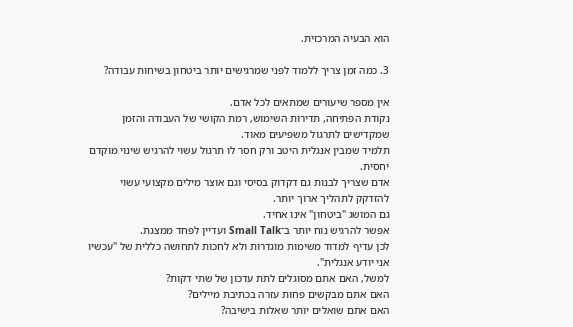הוא הבעיה המרכזית.

3. כמה זמן צריך ללמוד לפני שמרגישים יותר ביטחון בשיחות עבודה?

אין מספר שיעורים שמתאים לכל אדם.
נקודת הפתיחה, תדירות השימוש, רמת הקושי של העבודה והזמן שמקדישים לתרגול משפיעים מאוד.
תלמיד שמבין אנגלית היטב ורק חסר לו תרגול עשוי להרגיש שינוי מוקדם יחסית.
אדם שצריך לבנות גם דקדוק בסיסי וגם אוצר מילים מקצועי עשוי להזדקק לתהליך ארוך יותר.
גם המושג "ביטחון" אינו אחיד.
אפשר להרגיש נוח יותר ב־Small Talk ועדיין לפחד ממצגת.
לכן עדיף למדוד משימות מוגדרות ולא לחכות לתחושה כללית של "עכשיו אני יודע אנגלית".
למשל, האם אתם מסוגלים לתת עדכון של שתי דקות?
האם אתם מבקשים פחות עזרה בכתיבת מיילים?
האם אתם שואלים יותר שאלות בישיבה?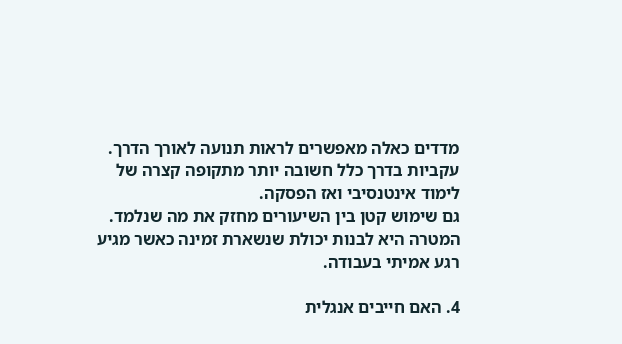מדדים כאלה מאפשרים לראות תנועה לאורך הדרך.
עקביות בדרך כלל חשובה יותר מתקופה קצרה של לימוד אינטנסיבי ואז הפסקה.
גם שימוש קטן בין השיעורים מחזק את מה שנלמד.
המטרה היא לבנות יכולת שנשארת זמינה כאשר מגיע רגע אמיתי בעבודה.

4. האם חייבים אנגלית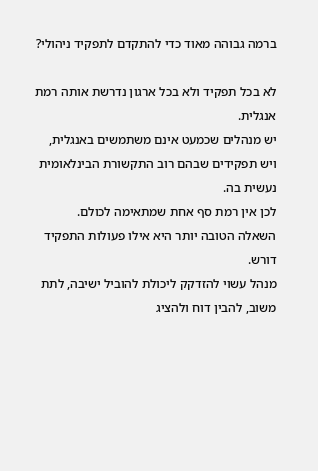ברמה גבוהה מאוד כדי להתקדם לתפקיד ניהולי?

לא בכל תפקיד ולא בכל ארגון נדרשת אותה רמת אנגלית.
יש מנהלים שכמעט אינם משתמשים באנגלית, ויש תפקידים שבהם רוב התקשורת הבינלאומית נעשית בה.
לכן אין רמת סף אחת שמתאימה לכולם.
השאלה הטובה יותר היא אילו פעולות התפקיד דורש.
מנהל עשוי להזדקק ליכולת להוביל ישיבה, לתת משוב, להבין דוח ולהציג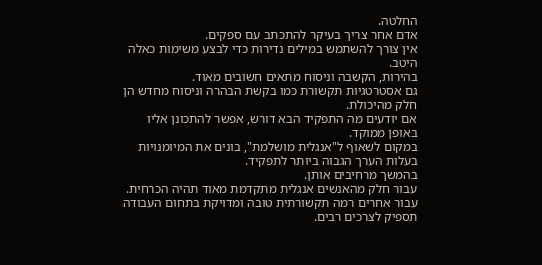החלטה.
אדם אחר צריך בעיקר להתכתב עם ספקים.
אין צורך להשתמש במילים נדירות כדי לבצע משימות כאלה היטב.
בהירות, הקשבה וניסוח מתאים חשובים מאוד.
גם אסטרטגיות תקשורת כמו בקשת הבהרה וניסוח מחדש הן חלק מהיכולת.
אם יודעים מה התפקיד הבא דורש, אפשר להתכונן אליו באופן ממוקד.
במקום לשאוף ל"אנגלית מושלמת", בונים את המיומנויות בעלות הערך הגבוה ביותר לתפקיד.
בהמשך מרחיבים אותן.
עבור חלק מהאנשים אנגלית מתקדמת מאוד תהיה הכרחית.
עבור אחרים רמה תקשורתית טובה ומדויקת בתחום העבודה תספיק לצרכים רבים.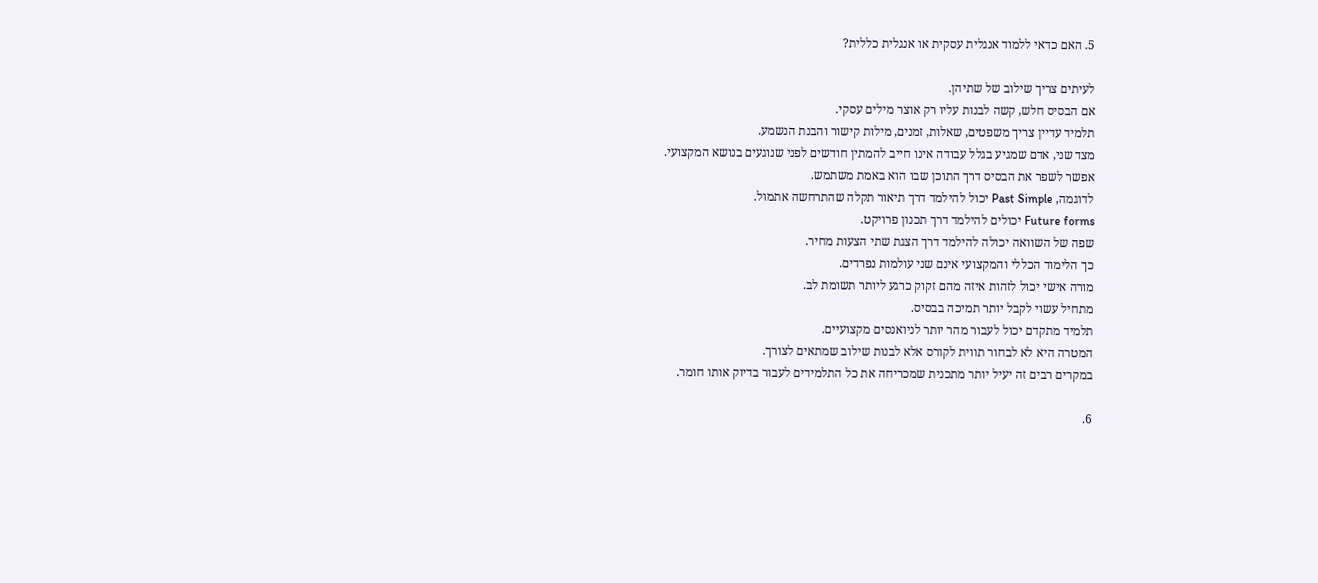5. האם כדאי ללמוד אנגלית עסקית או אנגלית כללית?

לעיתים צריך שילוב של שתיהן.
אם הבסיס חלש, קשה לבנות עליו רק אוצר מילים עסקי.
תלמיד עדיין צריך משפטים, שאלות, זמנים, מילות קישור והבנת הנשמע.
מצד שני, אדם שמגיע בגלל עבודה אינו חייב להמתין חודשים לפני שנוגעים בנושא המקצועי.
אפשר לשפר את הבסיס דרך התוכן שבו הוא באמת משתמש.
לדוגמה, Past Simple יכול להילמד דרך תיאור תקלה שהתרחשה אתמול.
Future forms יכולים להילמד דרך תכנון פרויקט.
שפה של השוואה יכולה להילמד דרך הצגת שתי הצעות מחיר.
כך הלימוד הכללי והמקצועי אינם שני עולמות נפרדים.
מורה אישי יכול לזהות איזה מהם זקוק כרגע ליותר תשומת לב.
מתחיל עשוי לקבל יותר תמיכה בבסיס.
תלמיד מתקדם יכול לעבור מהר יותר לניואנסים מקצועיים.
המטרה היא לא לבחור תווית לקורס אלא לבנות שילוב שמתאים לצורך.
במקרים רבים זה יעיל יותר מתכנית שמכריחה את כל התלמידים לעבור בדיוק אותו חומר.

6.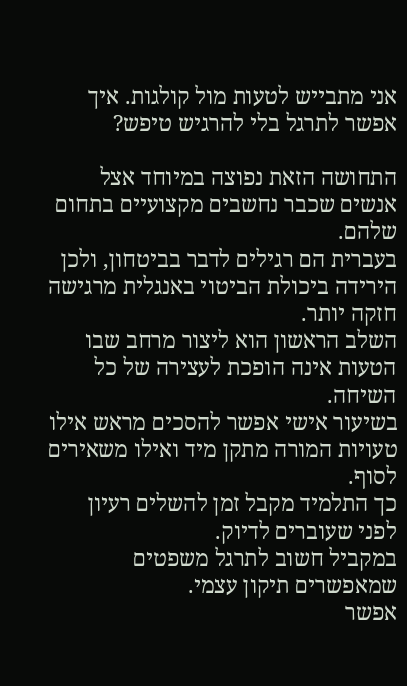אני מתבייש לטעות מול קולגות. איך אפשר לתרגל בלי להרגיש טיפש?

התחושה הזאת נפוצה במיוחד אצל אנשים שכבר נחשבים מקצועיים בתחום שלהם.
בעברית הם רגילים לדבר בביטחון, ולכן הירידה ביכולת הביטוי באנגלית מרגישה חזקה יותר.
השלב הראשון הוא ליצור מרחב שבו הטעות אינה הופכת לעצירה של כל השיחה.
בשיעור אישי אפשר להסכים מראש אילו טעויות המורה מתקן מיד ואילו משאירים לסוף.
כך התלמיד מקבל זמן להשלים רעיון לפני שעוברים לדיוק.
במקביל חשוב לתרגל משפטים שמאפשרים תיקון עצמי.
אפשר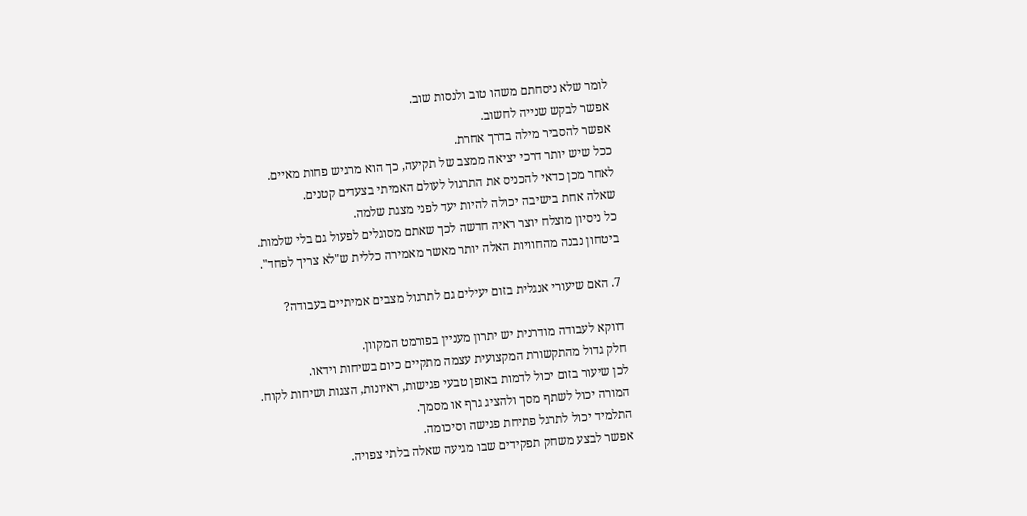לומר שלא ניסחתם משהו טוב ולנסות שוב.
אפשר לבקש שנייה לחשוב.
אפשר להסביר מילה בדרך אחרת.
ככל שיש יותר דרכי יציאה ממצב של תקיעה, כך הוא מרגיש פחות מאיים.
לאחר מכן כדאי להכניס את התרגול לעולם האמיתי בצעדים קטנים.
שאלה אחת בישיבה יכולה להיות יעד לפני מצגת שלמה.
כל ניסיון מוצלח יוצר ראיה חדשה לכך שאתם מסוגלים לפעול גם בלי שלמות.
ביטחון נבנה מהחוויות האלה יותר מאשר מאמירה כללית ש"לא צריך לפחד".

7. האם שיעורי אנגלית בזום יעילים גם לתרגול מצבים אמיתיים בעבודה?

דווקא לעבודה מודרנית יש יתרון מעניין בפורמט המקוון.
חלק גדול מהתקשורת המקצועית עצמה מתקיים כיום בשיחות וידאו.
לכן שיעור בזום יכול לדמות באופן טבעי פגישות, ראיונות, הצגות ושיחות לקוח.
המורה יכול לשתף מסך ולהציג גרף או מסמך.
התלמיד יכול לתרגל פתיחת פגישה וסיכומה.
אפשר לבצע משחק תפקידים שבו מגיעה שאלה בלתי צפויה.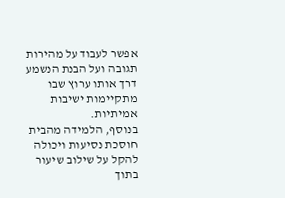אפשר לעבוד על מהירות תגובה ועל הבנת הנשמע דרך אותו ערוץ שבו מתקיימות ישיבות אמיתיות.
בנוסף, הלמידה מהבית חוסכת נסיעות ויכולה להקל על שילוב שיעור בתוך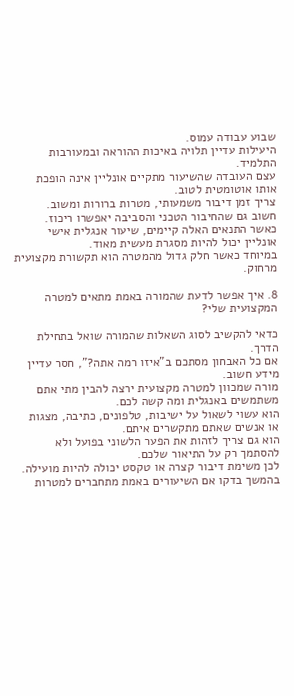שבוע עבודה עמוס.
היעילות עדיין תלויה באיכות ההוראה ובמעורבות התלמיד.
עצם העובדה שהשיעור מתקיים אונליין אינה הופכת אותו אוטומטית לטוב.
צריך זמן דיבור משמעותי, מטרות ברורות ומשוב.
חשוב גם שהחיבור הטכני והסביבה יאפשרו ריכוז.
כאשר התנאים האלה קיימים, שיעור אנגלית אישי אונליין יכול להיות מסגרת מעשית מאוד.
במיוחד כאשר חלק גדול מהמטרה הוא תקשורת מקצועית מרחוק.

8. איך אפשר לדעת שהמורה באמת מתאים למטרה המקצועית שלי?

כדאי להקשיב לסוג השאלות שהמורה שואל בתחילת הדרך.
אם כל האבחון מסתכם ב"איזו רמה אתה?", חסר עדיין מידע חשוב.
מורה שמכוון למטרה מקצועית ירצה להבין מתי אתם משתמשים באנגלית ומה קשה לכם.
הוא עשוי לשאול על ישיבות, טלפונים, כתיבה, מצגות או אנשים שאתם מתקשרים איתם.
הוא גם צריך לזהות את הפער הלשוני בפועל ולא להסתמך רק על התיאור שלכם.
לכן משימת דיבור קצרה או טקסט יכולה להיות מועילה.
בהמשך בדקו אם השיעורים באמת מתחברים למטרות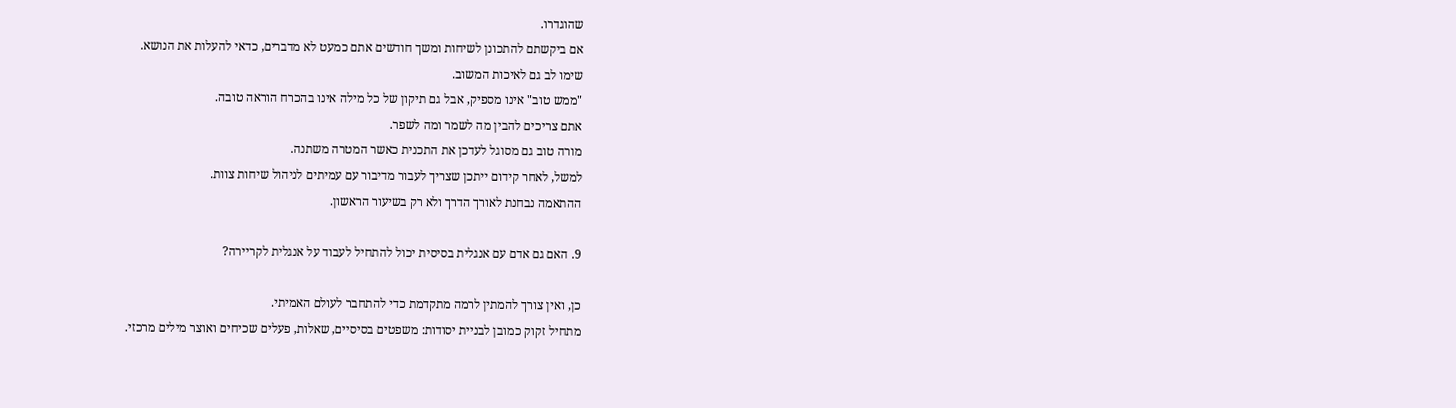שהוגדרו.
אם ביקשתם להתכונן לשיחות ומשך חודשים אתם כמעט לא מדברים, כדאי להעלות את הנושא.
שימו לב גם לאיכות המשוב.
"ממש טוב" אינו מספיק, אבל גם תיקון של כל מילה אינו בהכרח הוראה טובה.
אתם צריכים להבין מה לשמר ומה לשפר.
מורה טוב גם מסוגל לעדכן את התכנית כאשר המטרה משתנה.
למשל, לאחר קידום ייתכן שצריך לעבור מדיבור עם עמיתים לניהול שיחות צוות.
ההתאמה נבחנת לאורך הדרך ולא רק בשיעור הראשון.

9. האם גם אדם עם אנגלית בסיסית יכול להתחיל לעבוד על אנגלית לקריירה?

כן, ואין צורך להמתין לרמה מתקדמת כדי להתחבר לעולם האמיתי.
מתחיל זקוק כמובן לבניית יסודות: משפטים בסיסיים, שאלות, פעלים שכיחים ואוצר מילים מרכזי.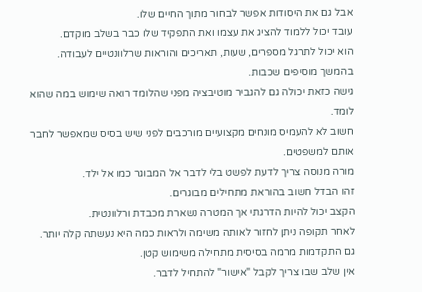אבל גם את היסודות אפשר לבחור מתוך החיים שלו.
עובד יכול ללמוד להציג את עצמו ואת התפקיד שלו כבר בשלב מוקדם.
הוא יכול לתרגל מספרים, שעות, תאריכים והוראות שרלוונטיים לעבודה.
בהמשך מוסיפים שכבות.
גישה כזאת יכולה גם להגביר מוטיבציה מפני שהלומד רואה שימוש במה שהוא לומד.
חשוב לא להעמיס מונחים מקצועיים מורכבים לפני שיש בסיס שמאפשר לחבר אותם למשפטים.
מורה מנוסה צריך לדעת לפשט בלי לדבר אל המבוגר כמו אל ילד.
זהו הבדל חשוב בהוראת מתחילים מבוגרים.
הקצב יכול להיות הדרגתי אך המטרה נשארת מכבדת ורלוונטית.
לאחר תקופה ניתן לחזור לאותה משימה ולראות כמה היא נעשתה קלה יותר.
גם התקדמות מרמה בסיסית מתחילה משימוש קטן.
אין שלב שבו צריך לקבל "אישור" להתחיל לדבר.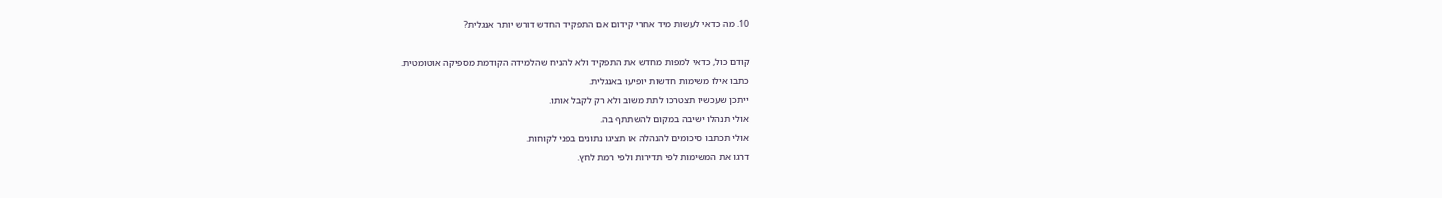10. מה כדאי לעשות מיד אחרי קידום אם התפקיד החדש דורש יותר אנגלית?

קודם כול, כדאי למפות מחדש את התפקיד ולא להניח שהלמידה הקודמת מספיקה אוטומטית.
כתבו אילו משימות חדשות יופיעו באנגלית.
ייתכן שעכשיו תצטרכו לתת משוב ולא רק לקבל אותו.
אולי תנהלו ישיבה במקום להשתתף בה.
אולי תכתבו סיכומים להנהלה או תציגו נתונים בפני לקוחות.
דרגו את המשימות לפי תדירות ולפי רמת לחץ.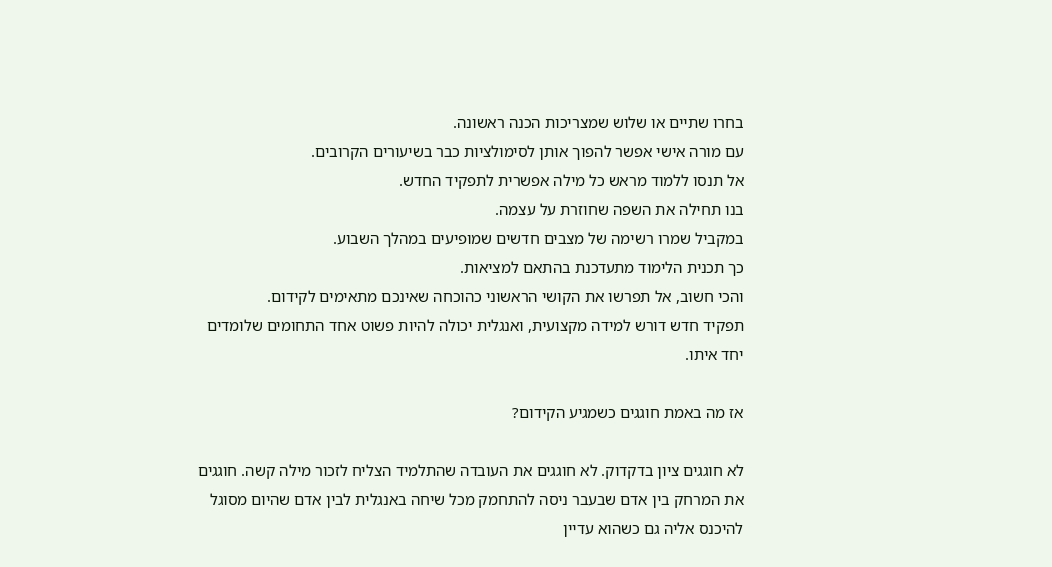בחרו שתיים או שלוש שמצריכות הכנה ראשונה.
עם מורה אישי אפשר להפוך אותן לסימולציות כבר בשיעורים הקרובים.
אל תנסו ללמוד מראש כל מילה אפשרית לתפקיד החדש.
בנו תחילה את השפה שחוזרת על עצמה.
במקביל שמרו רשימה של מצבים חדשים שמופיעים במהלך השבוע.
כך תכנית הלימוד מתעדכנת בהתאם למציאות.
והכי חשוב, אל תפרשו את הקושי הראשוני כהוכחה שאינכם מתאימים לקידום.
תפקיד חדש דורש למידה מקצועית, ואנגלית יכולה להיות פשוט אחד התחומים שלומדים יחד איתו.

אז מה באמת חוגגים כשמגיע הקידום?

לא חוגגים ציון בדקדוק. לא חוגגים את העובדה שהתלמיד הצליח לזכור מילה קשה. חוגגים את המרחק בין אדם שבעבר ניסה להתחמק מכל שיחה באנגלית לבין אדם שהיום מסוגל להיכנס אליה גם כשהוא עדיין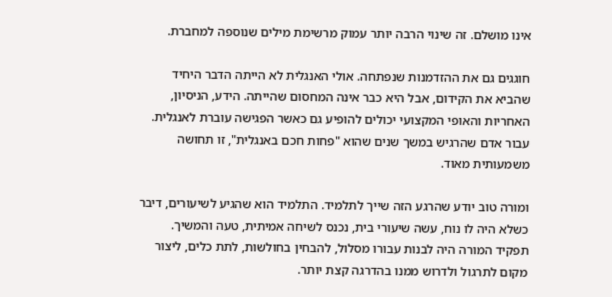אינו מושלם. זה שינוי הרבה יותר עמוק מרשימת מילים שנוספה למחברת.

חוגגים גם את ההזדמנות שנפתחה. אולי האנגלית לא הייתה הדבר היחיד שהביא את הקידום, אבל היא כבר אינה המחסום שהייתה. הידע, הניסיון, האחריות והאופי המקצועי יכולים להופיע גם כאשר הפגישה עוברת לאנגלית. עבור אדם שהרגיש במשך שנים שהוא "פחות חכם באנגלית", זו תחושה משמעותית מאוד.

ומורה טוב יודע שהרגע הזה שייך לתלמיד. התלמיד הוא שהגיע לשיעורים, דיבר כשלא היה לו נוח, עשה שיעורי בית, נכנס לשיחה אמיתית, טעה והמשיך. תפקיד המורה היה לבנות עבורו מסלול, להבחין בחולשות, לתת כלים, ליצור מקום לתרגול ולדרוש ממנו בהדרגה קצת יותר.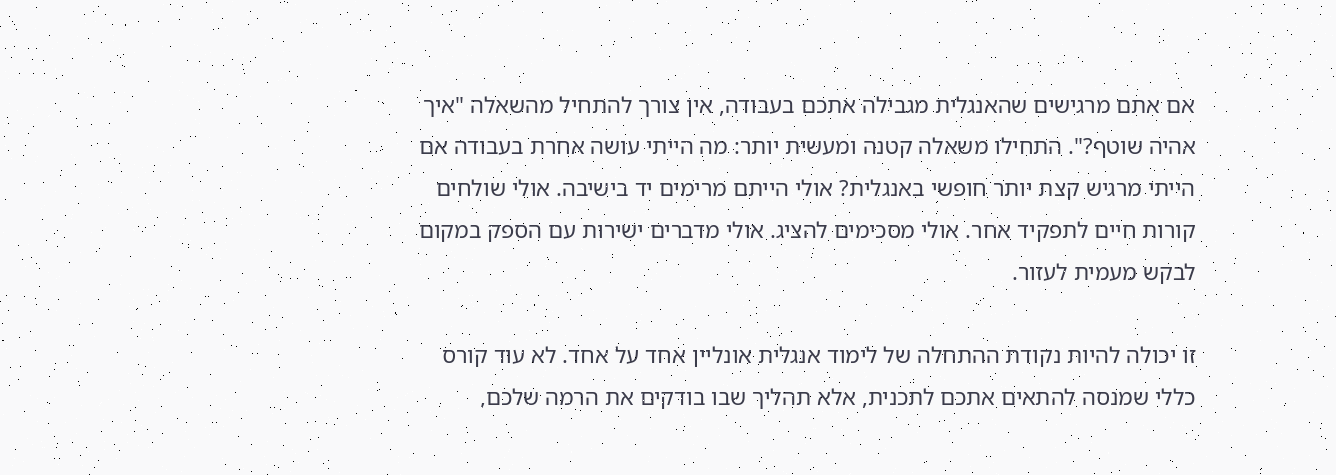אם אתם מרגישים שהאנגלית מגבילה אתכם בעבודה, אין צורך להתחיל מהשאלה "איך אהיה שוטף?". התחילו משאלה קטנה ומעשית יותר: מה הייתי עושה אחרת בעבודה אם הייתי מרגיש קצת יותר חופשי באנגלית? אולי הייתם מרימים יד בישיבה. אולי שולחים קורות חיים לתפקיד אחר. אולי מסכימים להציג. אולי מדברים ישירות עם הספק במקום לבקש מעמית לעזור.

זו יכולה להיות נקודת ההתחלה של לימוד אנגלית אונליין אחד על אחד. לא עוד קורס כללי שמנסה להתאים אתכם לתכנית, אלא תהליך שבו בודקים את הרמה שלכם,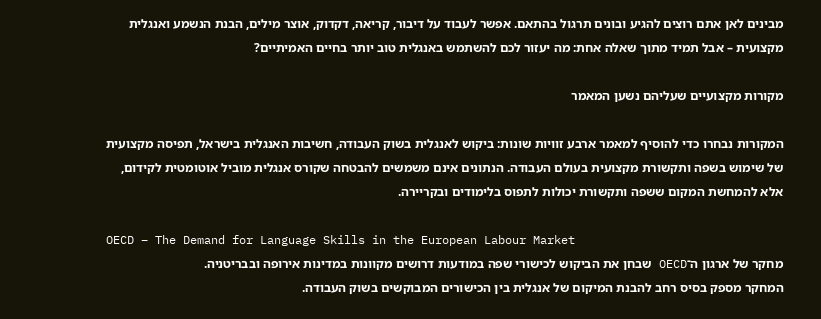מבינים לאן אתם רוצים להגיע ובונים תרגול בהתאם. אפשר לעבוד על דיבור, קריאה, דקדוק, אוצר מילים, הבנת הנשמע ואנגלית מקצועית – אבל תמיד מתוך שאלה אחת: מה יעזור לכם להשתמש באנגלית טוב יותר בחיים האמיתיים?

מקורות מקצועיים שעליהם נשען המאמר

המקורות נבחרו כדי להוסיף למאמר ארבע זוויות שונות: ביקוש לאנגלית בשוק העבודה, חשיבות האנגלית בישראל, תפיסה מקצועית של שימוש בשפה ותקשורת מקצועית בעולם העבודה. הנתונים אינם משמשים להבטחה שקורס אנגלית מוביל אוטומטית לקידום, אלא להמחשת המקום ששפה ותקשורת יכולות לתפוס בלימודים ובקריירה.

OECD – The Demand for Language Skills in the European Labour Market
מחקר של ארגון ה־OECD שבחן את הביקוש לכישורי שפה במודעות דרושים מקוונות במדינות אירופה ובבריטניה.
המחקר מספק בסיס רחב להבנת המיקום של אנגלית בין הכישורים המבוקשים בשוק העבודה.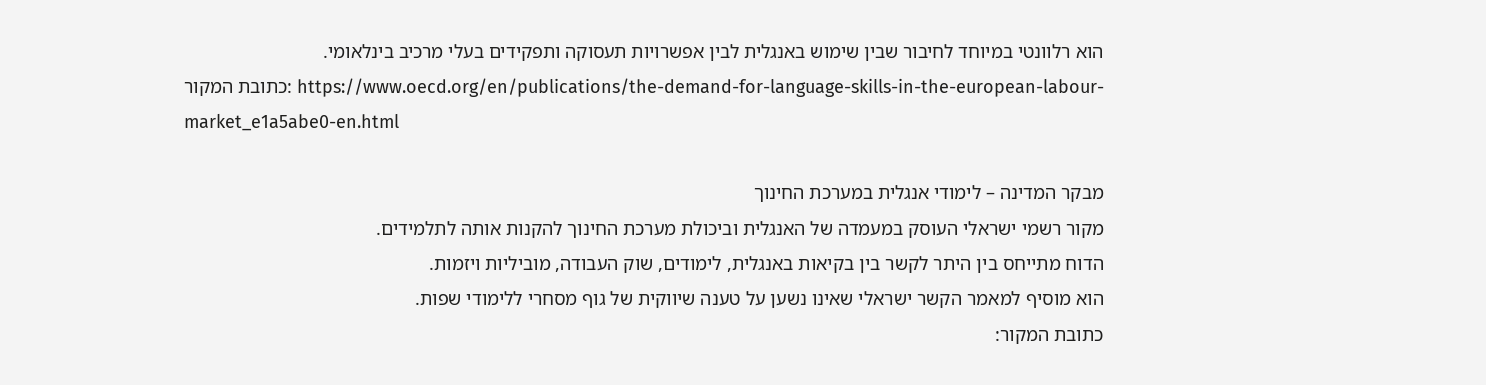הוא רלוונטי במיוחד לחיבור שבין שימוש באנגלית לבין אפשרויות תעסוקה ותפקידים בעלי מרכיב בינלאומי.
כתובת המקור: https://www.oecd.org/en/publications/the-demand-for-language-skills-in-the-european-labour-market_e1a5abe0-en.html

מבקר המדינה – לימודי אנגלית במערכת החינוך
מקור רשמי ישראלי העוסק במעמדה של האנגלית וביכולת מערכת החינוך להקנות אותה לתלמידים.
הדוח מתייחס בין היתר לקשר בין בקיאות באנגלית, לימודים, שוק העבודה, מוביליות ויזמות.
הוא מוסיף למאמר הקשר ישראלי שאינו נשען על טענה שיווקית של גוף מסחרי ללימודי שפות.
כתובת המקור: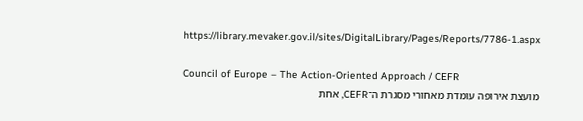https://library.mevaker.gov.il/sites/DigitalLibrary/Pages/Reports/7786-1.aspx

Council of Europe – The Action-Oriented Approach / CEFR
מועצת אירופה עומדת מאחורי מסגרת ה־CEFR, אחת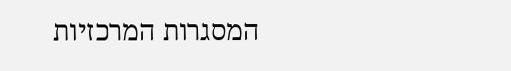המסגרות המרכזיות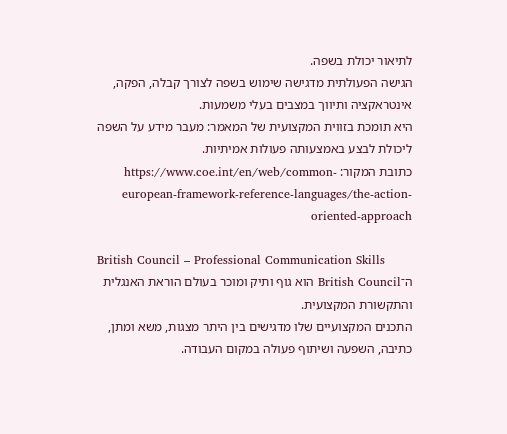לתיאור יכולת בשפה.
הגישה הפעולתית מדגישה שימוש בשפה לצורך קבלה, הפקה, אינטראקציה ותיווך במצבים בעלי משמעות.
היא תומכת בזווית המקצועית של המאמר: מעבר מידע על השפה ליכולת לבצע באמצעותה פעולות אמיתיות.
כתובת המקור: https://www.coe.int/en/web/common-european-framework-reference-languages/the-action-oriented-approach

British Council – Professional Communication Skills
ה־British Council הוא גוף ותיק ומוכר בעולם הוראת האנגלית והתקשורת המקצועית.
התכנים המקצועיים שלו מדגישים בין היתר מצגות, משא ומתן, כתיבה, השפעה ושיתוף פעולה במקום העבודה.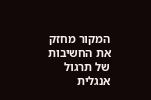המקור מחזק את החשיבות של תרגול אנגלית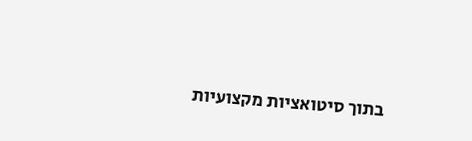בתוך סיטואציות מקצועיות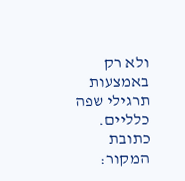ולא רק באמצעות תרגילי שפה כלליים.
כתובת המקור: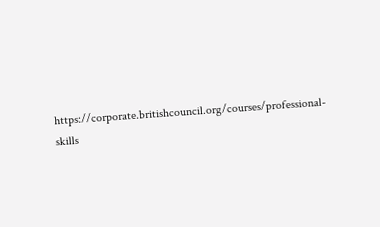https://corporate.britishcouncil.org/courses/professional-skills